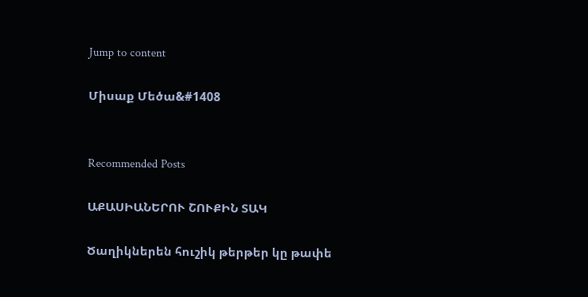Jump to content

Միսաք Մեծա&#1408


Recommended Posts

ԱՔԱՍԻԱՆԵՐՈՒ ՇՈՒՔԻՆ ՏԱԿ

Ծաղիկներեն հուշիկ թերթեր կը թափե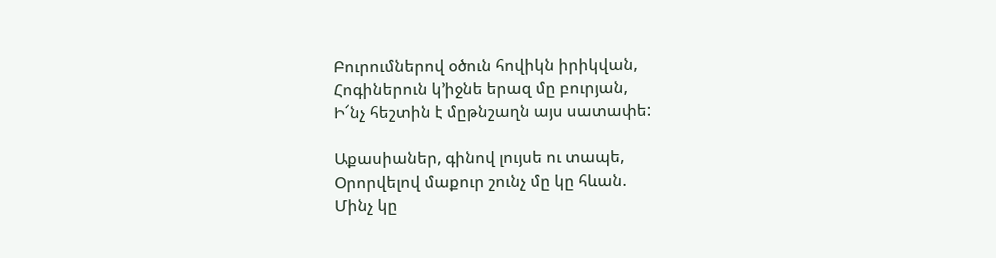Բուրումներով օծուն հովիկն իրիկվան,
Հոգիներուն կ’իջնե երազ մը բուրյան,
Ի՜նչ հեշտին է մըթնշաղն այս սատափե:

Աքասիաներ, գինով լույսե ու տապե,
Օրորվելով մաքուր շունչ մը կը հևան.
Մինչ կը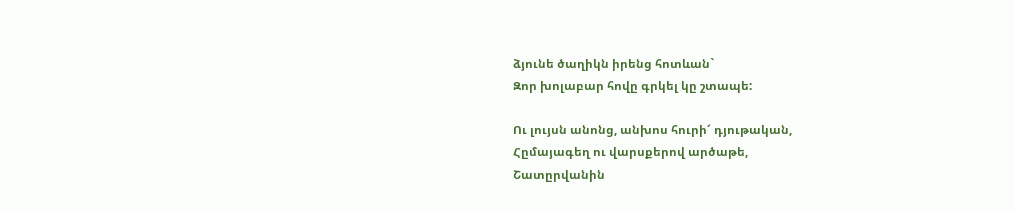ձյունե ծաղիկն իրենց հոտևան`
Զոր խոլաբար հովը գրկել կը շտապե:

Ու լույսն անոնց, անխոս հուրի՜ դյութական,
Հըմայագեղ ու վարսքերով արծաթե,
Շատըրվանին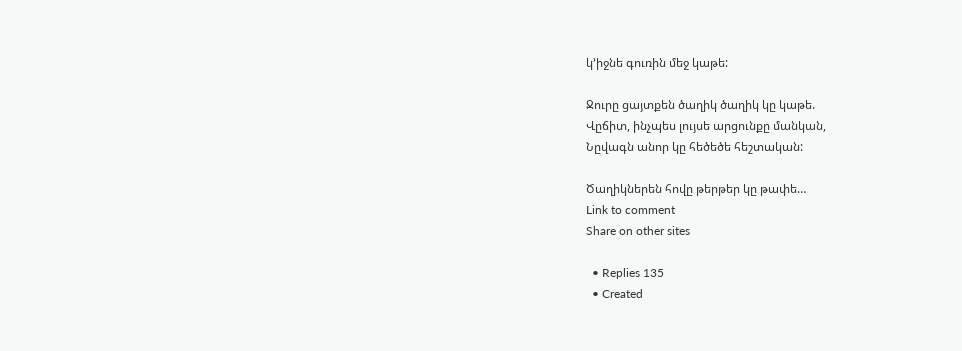կ’իջնե գուռին մեջ կաթե:

Ջուրը ցայտքեն ծաղիկ ծաղիկ կը կաթե.
Վըճիտ, ինչպես լույսե արցունքը մանկան,
Նըվագն անոր կը հեծեծե հեշտական:

Ծաղիկներեն հովը թերթեր կը թափե…
Link to comment
Share on other sites

  • Replies 135
  • Created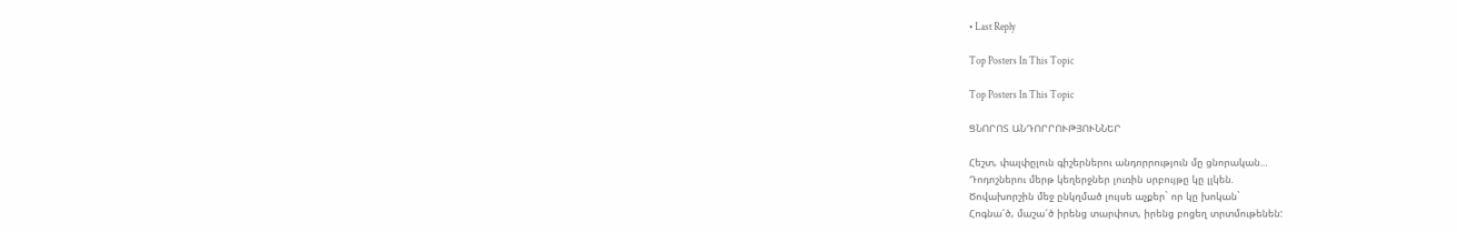• Last Reply

Top Posters In This Topic

Top Posters In This Topic

ՑՆՈՐՈՏ ԱՆԴՈՐՐՈՒԹՅՈՒՆՆԵՐ

Հեշտ, փալփըլուն գիշերներու անդորրություն մը ցնորական…
Դոդոշներու մերթ կեղերջներ լուռին սրբույթը կը լլկեն.
Ծովախորշին մեջ ընկղմած լույսե աչքեր` որ կը խոկան`
Հոգնա՜ծ, մաշա՜ծ իրենց տարփոտ, իրենց բոցեղ տրտմութենեն: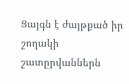Ցայգն է ժայթքած իր շողակի շատըրվաններն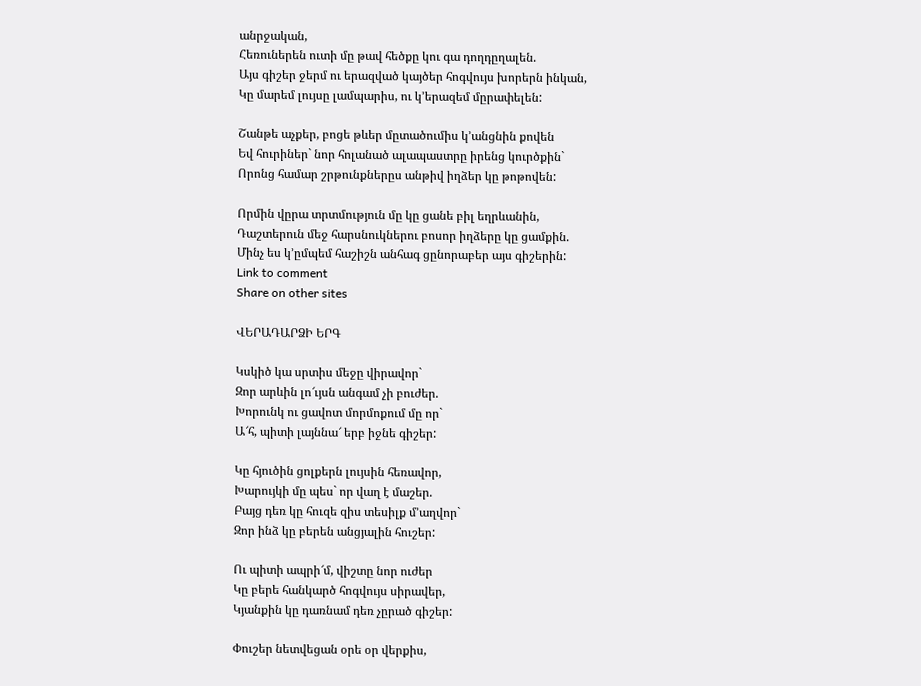անրջական,
Հեռուներեն ուտի մը թավ հեծքը կու գա դողդըղալեն.
Այս գիշեր ջերմ ու երազված կայծեր հոգվույս խորերն ինկան,
Կը մարեմ լույսը լամպարիս, ու կ’երազեմ մըրափելեն:

Շանթե աչքեր, բոցե թևեր մըտածումիս կ’անցնին քովեն
Եվ հուրիներ` նոր հոլանած ալապաստրը իրենց կուրծքին`
Որոնց համար շրթունքներըս անթիվ իղձեր կը թոթովեն:

Որմին վըրա տրտմություն մը կը ցանե բիլ եղրևանին,
Դաշտերուն մեջ հարսնուկներու բոսոր իղձերը կը ցամքին.
Մինչ ես կ’ըմպեմ հաշիշն անհագ ցընորաբեր այս գիշերին:
Link to comment
Share on other sites

ՎԵՐԱԴԱՐՁԻ ԵՐԳ

Կսկիծ կա սրտիս մեջը վիրավոր`
Զոր արևին լո՜ւյսն անգամ չի բուժեր.
Խորունկ ու ցավոտ մորմոքում մը որ`
Ա՜հ, պիտի լայննա՜ երբ իջնե գիշեր:

Կը հյուծին ցոլքերն լույսին հեռավոր,
Խարույկի մը պես` որ վաղ է մաշեր.
Բայց դեռ կը հուզե զիս տեսիլք մ’աղվոր`
Զոր ինձ կը բերեն անցյալին հուշեր:

Ու պիտի ապրի՜մ, վիշտը նոր ուժեր
Կը բերե հանկարծ հոգվույս սիրավեր,
Կյանքին կը դառնամ դեռ չըրած գիշեր:

Փուշեր նետվեցան օրե օր վերքիս,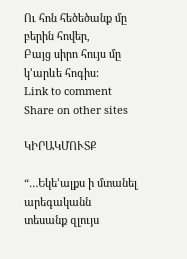Ու հոն հեծեծանք մը բերին հովեր,
Բայց սիրո հույս մը կ’արևե հոգիս:
Link to comment
Share on other sites

ԿԻՐԱԿՄՈՒՏՔ

“…Եկե’ալքս ի մտանել արեգականն
տեսանք զլույս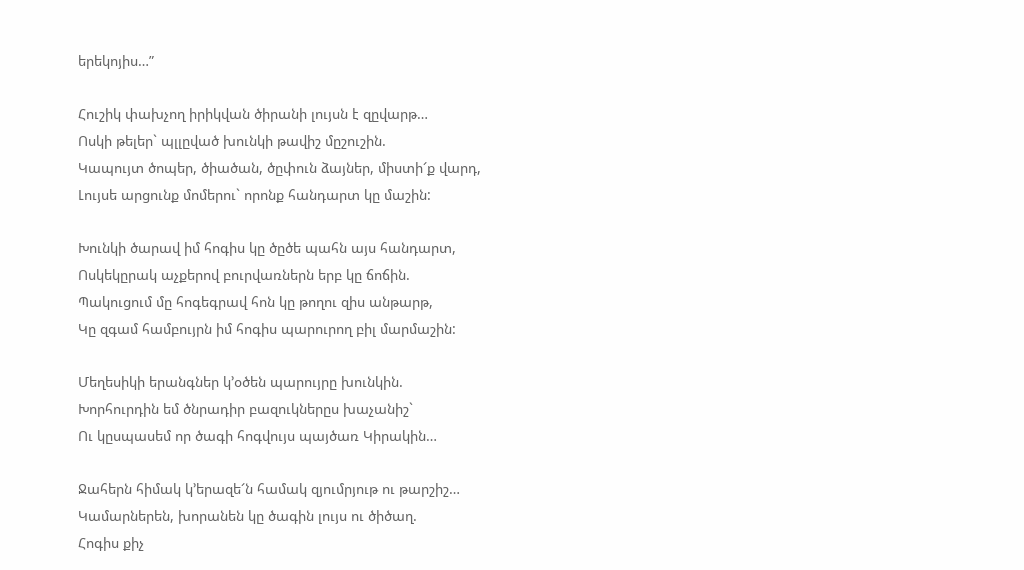երեկոյիս…”

Հուշիկ փախչող իրիկվան ծիրանի լույսն է զըվարթ…
Ոսկի թելեր` պլլըված խունկի թավիշ մըշուշին.
Կապույտ ծոպեր, ծիածան, ծըփուն ձայներ, միստի՜ք վարդ,
Լույսե արցունք մոմերու` որոնք հանդարտ կը մաշին:

Խունկի ծարավ իմ հոգիս կը ծըծե պահն այս հանդարտ,
Ոսկեկըրակ աչքերով բուրվառներն երբ կը ճոճին.
Պակուցում մը հոգեգրավ հոն կը թողու զիս անթարթ,
Կը զգամ համբույրն իմ հոգիս պարուրող բիլ մարմաշին:

Մեղեսիկի երանգներ կ’օծեն պարույրը խունկին.
Խորհուրդին եմ ծնրադիր բազուկներըս խաչանիշ`
Ու կըսպասեմ որ ծագի հոգվույս պայծառ Կիրակին…

Ջահերն հիմակ կ’երազե՜ն համակ զյումրյութ ու թարշիշ…
Կամարներեն, խորանեն կը ծագին լույս ու ծիծաղ.
Հոգիս քիչ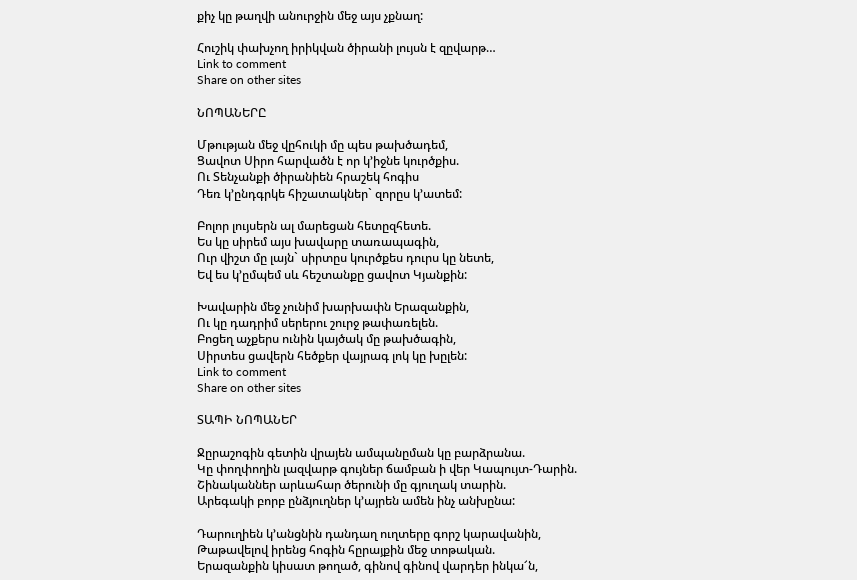քիչ կը թաղվի անուրջին մեջ այս չքնաղ:

Հուշիկ փախչող իրիկվան ծիրանի լույսն է զըվարթ…
Link to comment
Share on other sites

ՆՈՊԱՆԵՐԸ

Մթության մեջ վըհուկի մը պես թախծադեմ,
Ցավոտ Սիրո հարվածն է որ կ’իջնե կուրծքիս.
Ու Տենչանքի ծիրանիեն հրաշեկ հոգիս
Դեռ կ’ընդգրկե հիշատակներ` զորըս կ’ատեմ:

Բոլոր լույսերն ալ մարեցան հետըզհետե.
Ես կը սիրեմ այս խավարը տառապագին,
Ուր վիշտ մը լայն` սիրտըս կուրծքես դուրս կը նետե,
Եվ ես կ’ըմպեմ սև հեշտանքը ցավոտ Կյանքին:

Խավարին մեջ չունիմ խարխափն Երազանքին,
Ու կը դադրիմ սերերու շուրջ թափառելեն.
Բոցեղ աչքերս ունին կայծակ մը թախծագին,
Սիրտես ցավերն հեծքեր վայրագ լոկ կը խըլեն:
Link to comment
Share on other sites

ՏԱՊԻ ՆՈՊԱՆԵՐ

Ջըրաշոգին գետին վրայեն ամպանըման կը բարձրանա.
Կը փողփողին լազվարթ գույներ ճամբան ի վեր Կապույտ-Դարին.
Շինականներ արևահար ծերունի մը գյուղակ տարին.
Արեգակի բորբ ընձյուղներ կ’այրեն ամեն ինչ անխընա:

Դարուղիեն կ’անցնին դանդաղ ուղտերը գորշ կարավանին,
Թաթավելով իրենց հոգին հըրայքին մեջ տոթական.
Երազանքին կիսատ թողած, գինով գինով վարդեր ինկա՜ն,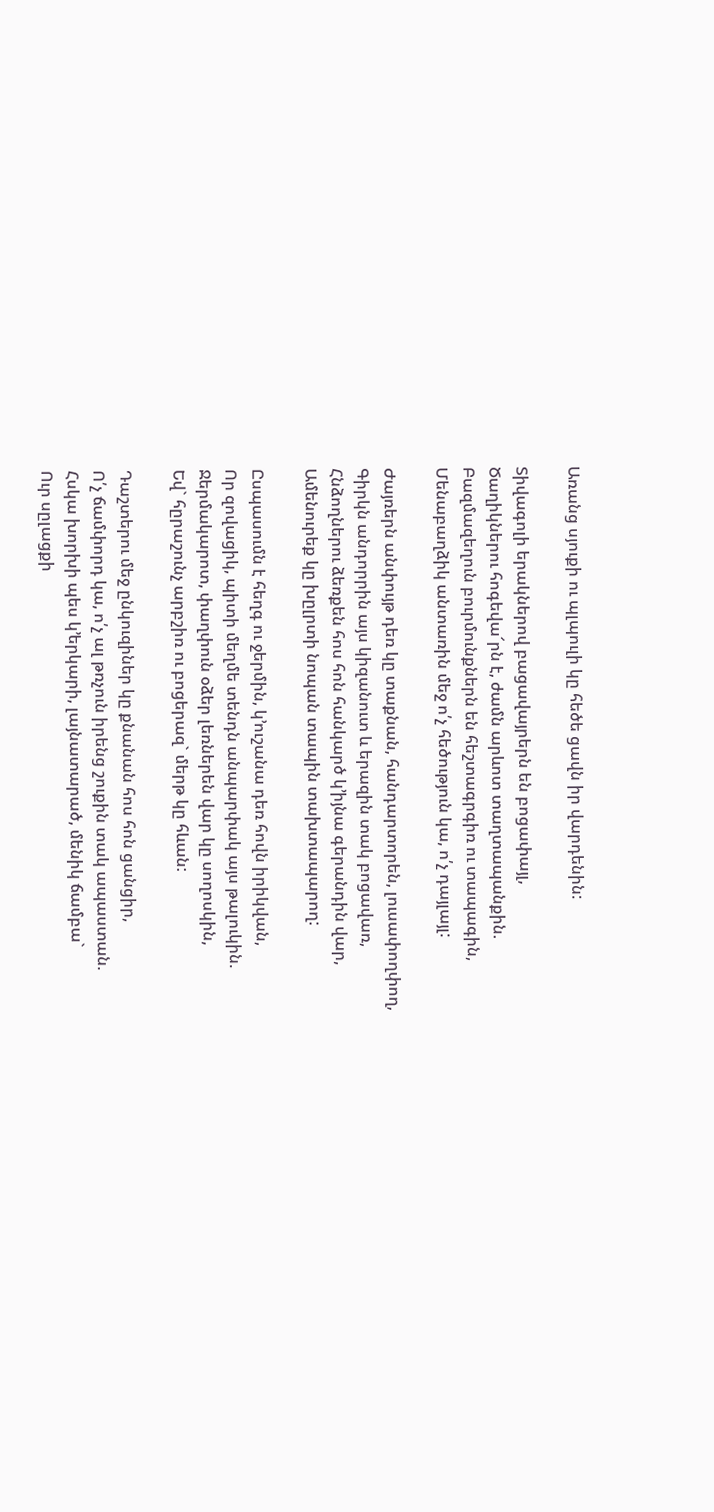Առանց սյուքի ու պլպուլի կը հեծե ցավն իր վարդենին:

Տիվագոլի երակներով բացավայրերն են բոցափայլ,
Ծաղիկներու հոգեվա՜րն է, ժամն արևոտ տաղտապանքին.
Բազմազեղուն բուրմունքներն են հեշտագրգիռ ու տապագին,
Մենաբաղձիկ անտառին մեջ ո՛չ հեծություն կա, ո՛չ դայլայլ:

Ժայռերն անփույթ դեռ կը տաքնան, հանդարտորեն, լուսափողփող,
Գիրկն անդորրին այս կիզանուտ և երազին տակ բոցավառ,
Հնձողներու ձեռքեն հոս հոն հանկարծ կ’իյնա գերանդին վար,
Ամենուրեք կը խըլրտի նոպան տապին տախտապարող:

Ըսպասումն է հեղգ ու ջերմին, կ’ուշանա դեռ հովն իրիկվան,
Որ զովացիկ, պիտի մեղմե տենդն անպարփակ այս թալուկին.
Ջերմակարոտ, փաղփուն օձեր լեռներեն վար կը սողոսկին,
Եվ` հըրաշունչ արբշիռ ու բոցերազ` մերթ կը հևան:

Դաշտերու մեջ ընկուզիներ կը քնանան հոս հոն ցանցիր,
Ո՛չ ճամփորդ կա, ո՛չ ալ թռչուն իրենց շուքին տակ ապաստան.
Հսկա խորխի պես կ’երկարի, լայնատարած, մենիկ ճամբա`
Ուր սըլացքի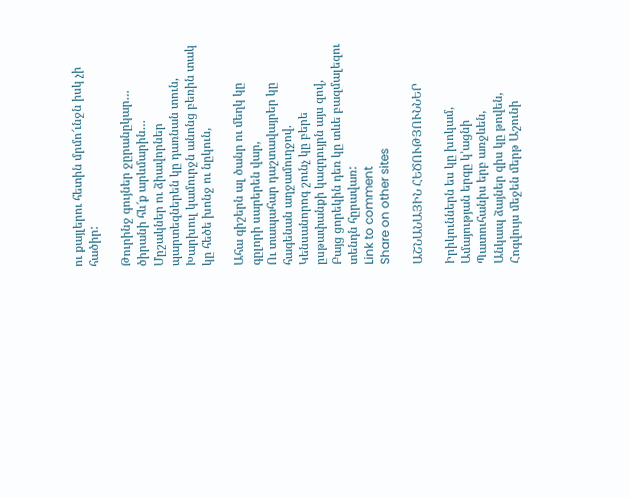ու քայլերու հետին մրմո՜ւնջն իսկ չի հածիր:

Թուրինջ գույներ ջըրանըկար… ծիրանի հև՜ք արևմարին…
Մըշակներ ու ձիավորներ պարտեզներեն կը դառնան տուն,
Խարխուլ կամուրջն անոնց բեռին տակ կը հեծե խոնջ ու նըկուն,

Ահա գիշերն ալ ծանր ու մեղկ կը գըլորի սարերեն վար,
Ու տապահար դաշտավայրեր կը հագենան աղջամուղջով.
Կենսանորոգ շունչ կը բերե ըսթափանքի կազդույրն այս զով,
Բայց ցորեկին դեռ կը տևե բազմալեզու տենդն հըրավառ:
Link to comment
Share on other sites

ԱՇՆԱՆԱՅԻՆ ՀԵԾՈՒԹՅՈՒՆՆԵՐ

Իրիկուններն ես կը խոկամ,
Ամայության երգը կ’ացնի
Պատուհանիս երբ առջևեն,
Անկապ ձայներ զիս կը թովեն,
Հոգվույս մեջեն մերթ Աշունի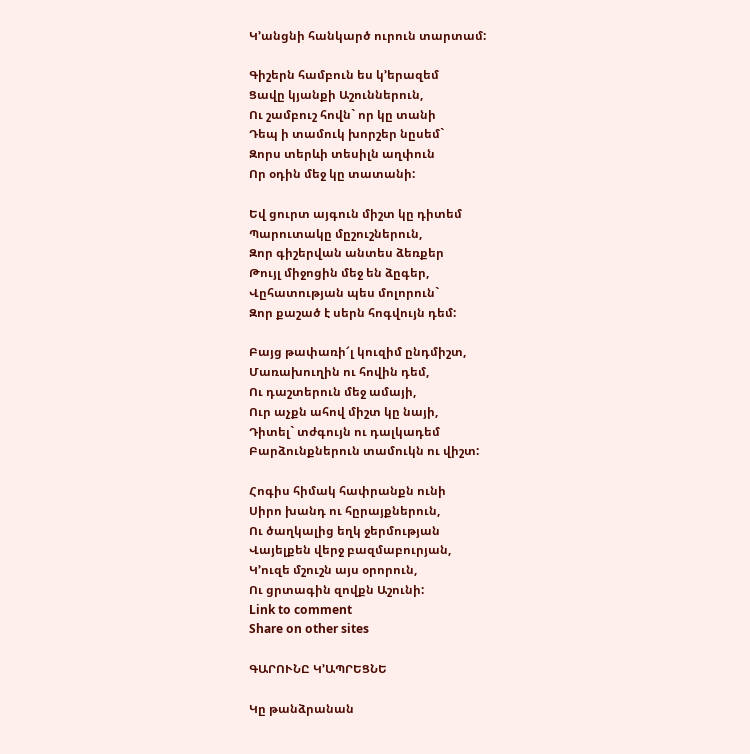Կ’անցնի հանկարծ ուրուն տարտամ:

Գիշերն համբուն ես կ’երազեմ
Ցավը կյանքի Աշուններուն,
Ու շամբուշ հովն` որ կը տանի
Դեպ ի տամուկ խորշեր նըսեմ`
Զորս տերևի տեսիլն աղփուն
Որ օդին մեջ կը տատանի:

Եվ ցուրտ այգուն միշտ կը դիտեմ
Պարուտակը մըշուշներուն,
Զոր գիշերվան անտես ձեռքեր
Թույլ միջոցին մեջ են ձըգեր,
Վըհատության պես մոլորուն`
Զոր քաշած է սերն հոգվույն դեմ:

Բայց թափառի՜լ կուզիմ ընդմիշտ,
Մառախուղին ու հովին դեմ,
Ու դաշտերուն մեջ ամայի,
Ուր աչքն ահով միշտ կը նայի,
Դիտել` տժգույն ու դալկադեմ
Բարձունքներուն տամուկն ու վիշտ:

Հոգիս հիմակ հափրանքն ունի
Սիրո խանդ ու հըրայքներուն,
Ու ծաղկալից եղկ ջերմության
Վայելքեն վերջ բազմաբուրյան,
Կ’ուզե մշուշն այս օրորուն,
Ու ցրտագին զովքն Աշունի:
Link to comment
Share on other sites

ԳԱՐՈՒՆԸ Կ’ԱՊՐԵՑՆԵ

Կը թանձրանան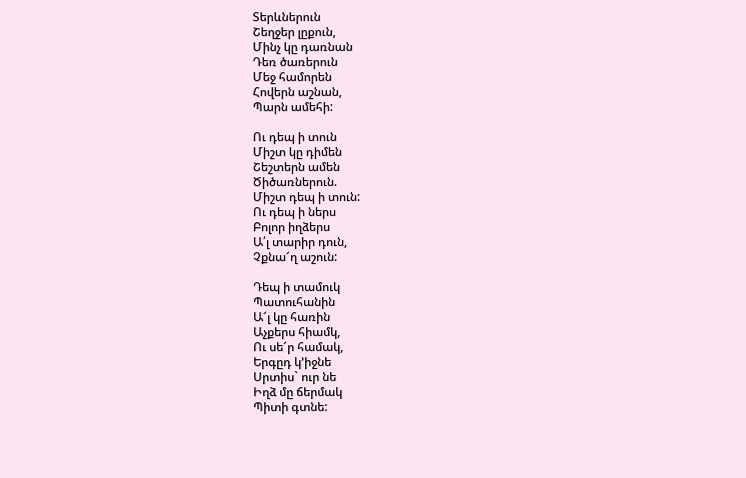Տերևներուն
Շեղջեր լըքուն,
Մինչ կը դառնան
Դեռ ծառերուն
Մեջ համորեն
Հովերն աշնան,
Պարն ամեհի:

Ու դեպ ի տուն
Միշտ կը դիմեն
Շեշտերն ամեն
Ծիծառներուն.
Միշտ դեպ ի տուն:
Ու դեպ ի ներս
Բոլոր իղձերս
Ա՛լ տարիր դուն,
Չքնա՜ղ աշուն:

Դեպ ի տամուկ
Պատուհանին
Ա՜լ կը հառին
Աչքերս հիամկ,
Ու սե՜ր համակ,
Երգըդ կ’իջնե
Սրտիս` ուր նե
Իղձ մը ճերմակ
Պիտի գտնե: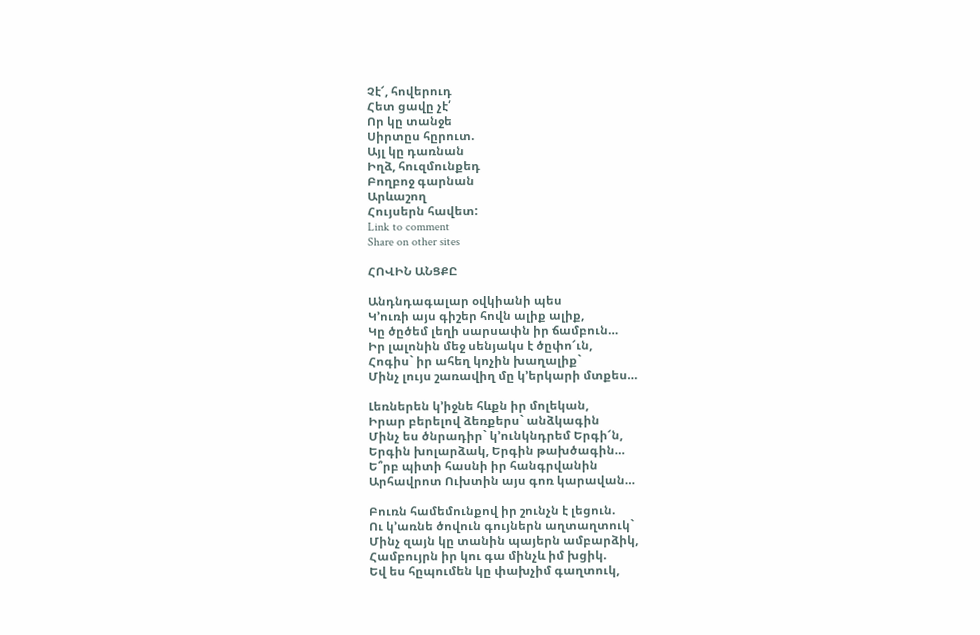Չէ՜, հովերուդ
Հետ ցավը չէ՛
Որ կը տանջե
Սիրտըս հըրուտ.
Այլ կը դառնան
Իղձ, հուզմունքեդ
Բողբոջ գարնան
Արևաշող
Հույսերն հավետ:
Link to comment
Share on other sites

ՀՈՎԻՆ ԱՆՑՔԸ

Անդնդագալար օվկիանի պես
Կ’ուռի այս գիշեր հովն ալիք ալիք,
Կը ծըծեմ լեղի սարսափն իր ճամբուն…
Իր լալոնին մեջ սենյակս է ծըփո՜ւն,
Հոգիս` իր ահեղ կոչին խաղալիք`
Մինչ լույս շառավիղ մը կ’երկարի մտքես…

Լեռներեն կ’իջնե հևքն իր մոլեկան,
Իրար բերելով ձեռքերս` անձկագին
Մինչ ես ծնրադիր` կ’ունկնդրեմ Երգի՜ն,
Երգին խոլարձակ, Երգին թախծագին…
Ե՞րբ պիտի հասնի իր հանգրվանին
Արհավրոտ Ուխտին այս գոռ կարավան…

Բուռն համեմունքով իր շունչն է լեցուն.
Ու կ’առնե ծովուն գույներն աղտաղտուկ`
Մինչ զայն կը տանին պայերն ամբարձիկ,
Համբույրն իր կու գա մինչև իմ խցիկ.
Եվ ես հըպումեն կը փախչիմ գաղտուկ,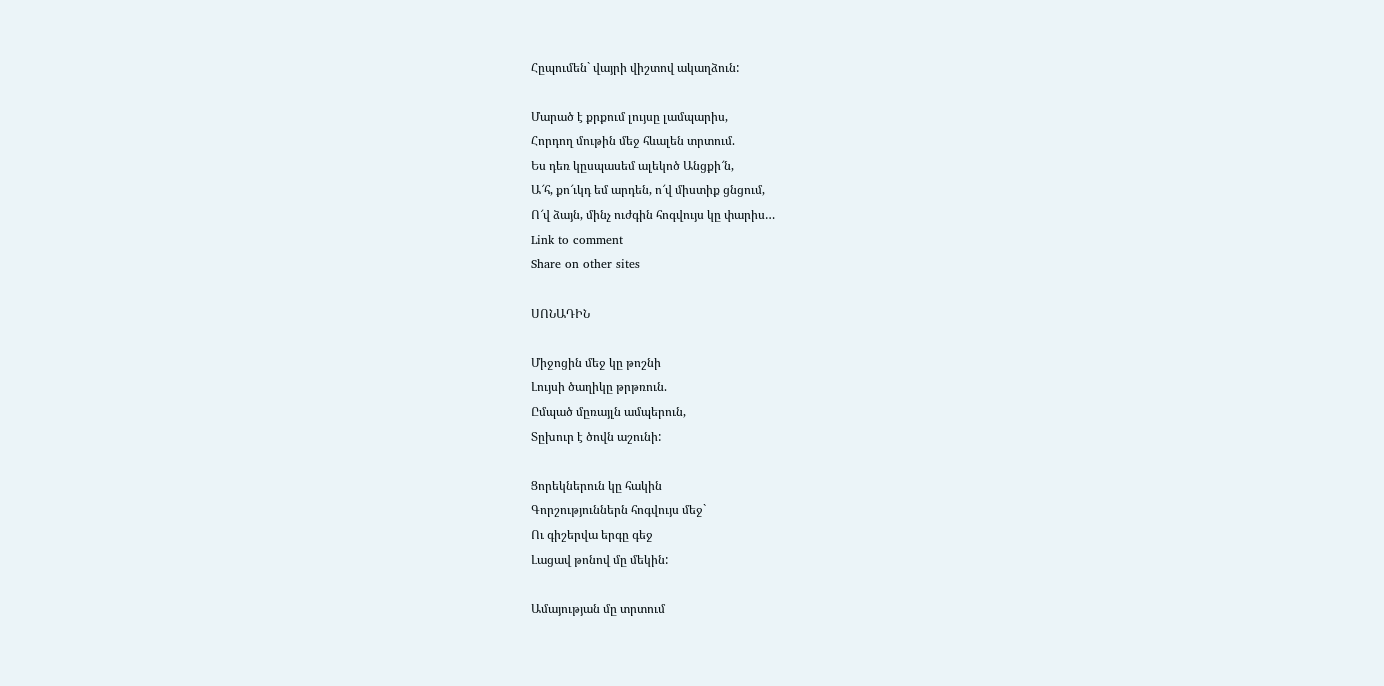Հըպումեն` վայրի վիշտով ակաղձուն:

Մարած է քրքում լույսը լամպարիս,
Հորդող մութին մեջ հևալեն տրտում.
Ես դեռ կըսպասեմ ալեկոծ Անցքի՜ն,
Ա՜հ, քո՜ւկդ եմ արդեն, ո՜վ միստիք ցնցում,
Ո՜վ ձայն, մինչ ուժգին հոգվույս կը փարիս…
Link to comment
Share on other sites

ՍՈՆԱԴԻՆ

Միջոցին մեջ կը թոշնի
Լույսի ծաղիկը թրթռուն.
Ըմպած մըռայլն ամպերուն,
Տըխուր է ծովն աշունի:

Ցորեկներուն կը հակին
Գորշություններն հոգվույս մեջ`
Ու գիշերվա երգը գեջ
Լացավ թոնով մը մեկին:

Ամայության մը տրտում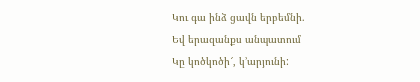Կու գա ինձ ցավն երբեմնի.
Եվ երազանքս անպատում
Կը կոծկոծի՜, կ’արյունի: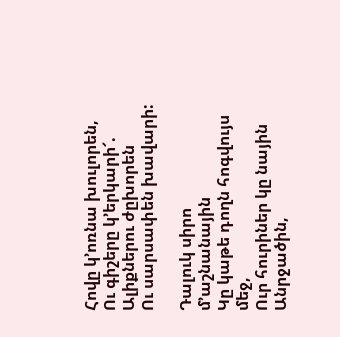Հովը կ’ոռնա խուլորեն,
Ու գիշերը կ’երկարի՜.
Ալիքներու ժըխորեն
Ու սարսափեն խավարի:

Դալուկ սիրո մ’աշնանային
Կը կաթե դողն հոգվույս մեջ,
Ուր հուրիներ կը նային
Անրջածին,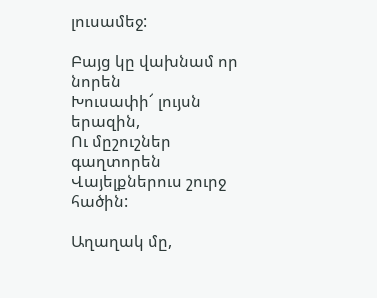լուսամեջ:

Բայց կը վախնամ որ նորեն
Խուսափի՜ լույսն երազին,
Ու մըշուշներ գաղտորեն
Վայելքներուս շուրջ հածին:

Աղաղակ մը,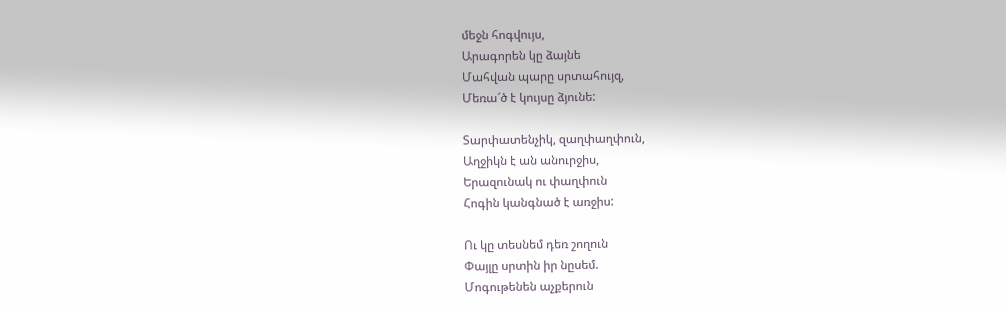մեջն հոգվույս,
Արագորեն կը ձայնե
Մահվան պարը սրտահույզ,
Մեռա՜ծ է կույսը ձյունե:

Տարփատենչիկ, զաղփաղփուն,
Աղջիկն է ան անուրջիս,
Երազունակ ու փաղփուն
Հոգին կանգնած է առջիս:

Ու կը տեսնեմ դեռ շողուն
Փայլը սրտին իր նըսեմ.
Մոգութենեն աչքերուն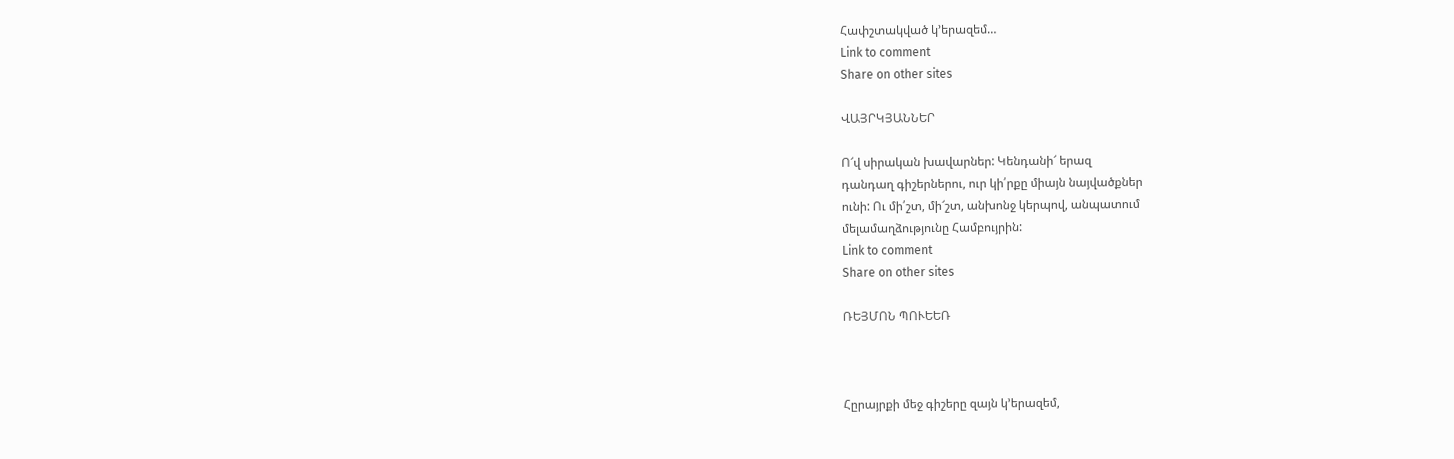Հափշտակված կ’երազեմ…
Link to comment
Share on other sites

ՎԱՅՐԿՅԱՆՆԵՐ

Ո՜վ սիրական խավարներ: Կենդանի՜ երազ
դանդաղ գիշերներու, ուր կի՛րքը միայն նայվածքներ
ունի: Ու մի՛շտ, մի՜շտ, անխոնջ կերպով, անպատում
մելամաղձությունը Համբույրին:
Link to comment
Share on other sites

ՌԵՅՄՈՆ ՊՈՒԵԵՌ



Հըրայրքի մեջ գիշերը զայն կ’երազեմ,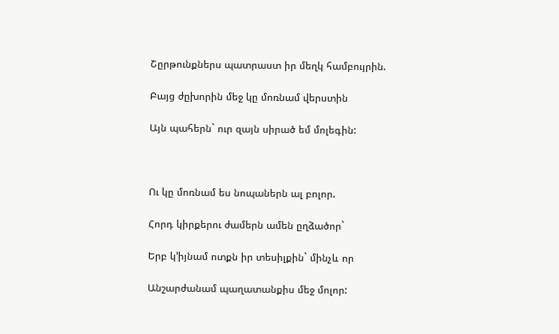Շըրթունքներս պատրաստ իր մեղկ համբույրին.

Բայց ժըխորին մեջ կը մոռնամ վերստին

Այն պահերն` ուր զայն սիրած եմ մոլեգին:



Ու կը մոռնամ ես նոպաներն ալ բոլոր.

Հորդ կիրքերու ժամերն ամեն ըղձածոր`

Երբ կ’իյնամ ոտքն իր տեսիլքին` մինչև որ

Անշարժանամ պաղատանքիս մեջ մոլոր: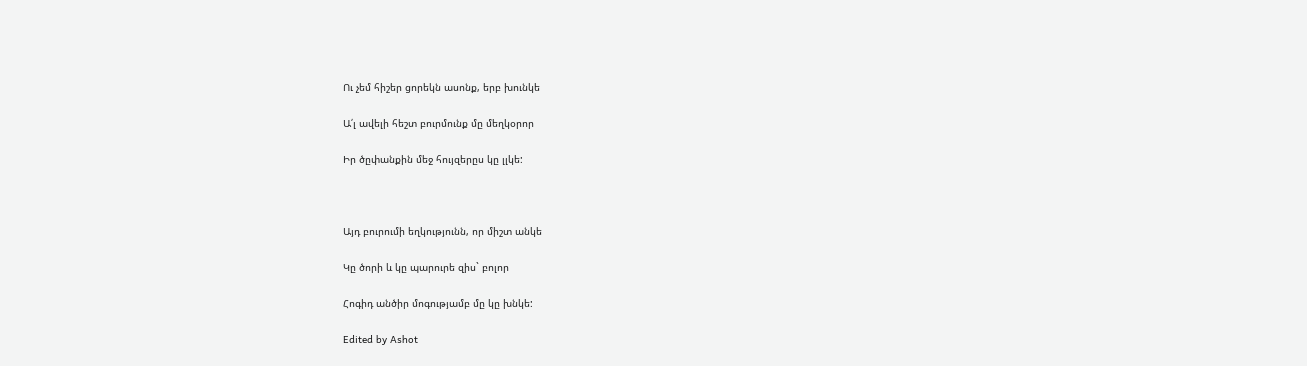Ու չեմ հիշեր ցորեկն ասոնք, երբ խունկե

Ա՛լ ավելի հեշտ բուրմունք մը մեղկօրոր

Իր ծըփանքին մեջ հույզերըս կը լլկե:



Այդ բուրումի եղկությունն, որ միշտ անկե

Կը ծորի և կը պարուրե զիս` բոլոր

Հոգիդ անծիր մոգությամբ մը կը խնկե:

Edited by Ashot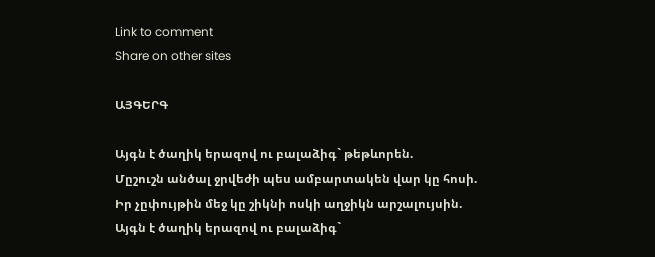Link to comment
Share on other sites

ԱՅԳԵՐԳ

Այգն է ծաղիկ երազով ու բալաձիգ` թեթևորեն.
Մըշուշն անծալ ջրվեժի պես ամբարտակեն վար կը հոսի.
Իր չըփույթին մեջ կը շիկնի ոսկի աղջիկն արշալույսին.
Այգն է ծաղիկ երազով ու բալաձիգ`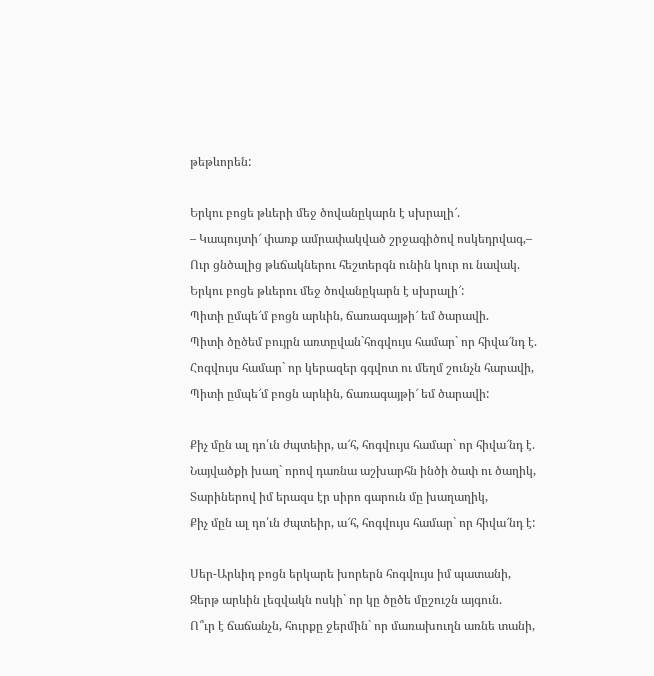թեթևորեն:

Երկու բոցե թևերի մեջ ծովանըկարն է սխրալի՜.
– Կապույտի՜ փառք ամրափակված շրջագիծով ոսկեդրվագ,–
Ուր ցնծալից թևճակներու հեշտերգն ունին կուր ու նավակ.
Երկու բոցե թևերու մեջ ծովանըկարն է սխրալի՜:
Պիտի ըմպե՜մ բոցն արևին, ճառագայթի՜ եմ ծարավի.
Պիտի ծըծեմ բույրն առտըվան`հոգվույս համար` որ հիվա՜նդ է.
Հոգվույս համար` որ կերազեր գգվոտ ու մեղմ շունչն հարավի,
Պիտի ըմպե՜մ բոցն արևին, ճառագայթի՜ եմ ծարավի:

Քիչ մըն ալ դո՛ւն ժպտեիր, ա՜հ, հոգվույս համար` որ հիվա՜նդ է.
Նայվածքի խաղ` որով դառնա աշխարհն ինծի ծափ ու ծաղիկ,
Տարիներով իմ երազս էր սիրո գարուն մը խաղաղիկ,
Քիչ մըն ալ դո՛ւն ժպտեիր, ա՜հ, հոգվույս համար` որ հիվա՜նդ է:

Սեր-Արևիդ բոցն երկարե խորերն հոգվույս իմ պատանի,
Զերթ արևին լեզվակն ոսկի` որ կը ծըծե մըշուշն այգուն.
Ո՞ւր է ճաճանչն, հուրքը ջերմին` որ մառախուղն առնե տանի,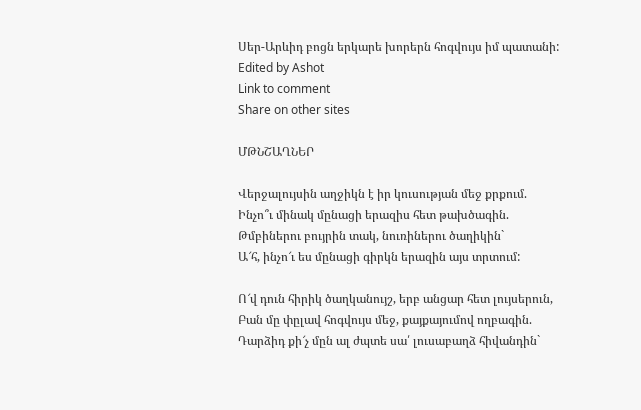Սեր-Արևիդ բոցն երկարե խորերն հոգվույս իմ պատանի:
Edited by Ashot
Link to comment
Share on other sites

ՄԹՆՇԱՂՆԵՐ

Վերջալույսին աղջիկն է իր կուսության մեջ քրքում.
Ինչո՞ւ մինակ մընացի երազիս հետ թախծագին.
Թմբիներու բույրին տակ, նուռիներու ծաղիկին`
Ա՜հ, ինչո՜ւ ես մընացի գիրկն երազին այս տրտում:

Ո՜վ դուն հիրիկ ծաղկանույշ, երբ անցար հետ լույսերուն,
Բան մը փըլավ հոգվույս մեջ, քայքայումով ողբագին.
Դարձիդ քի՜չ մըն ալ ժպտե սա՛ լուսաբաղձ հիվանդին`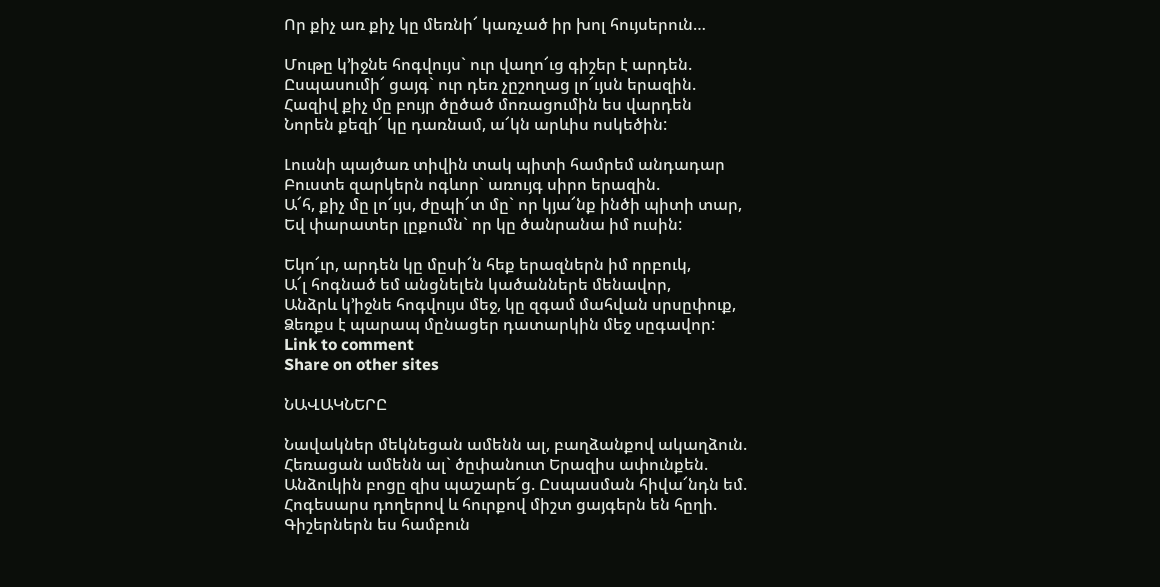Որ քիչ առ քիչ կը մեռնի՜ կառչած իր խոլ հույսերուն…

Մութը կ’իջնե հոգվույս` ուր վաղո՜ւց գիշեր է արդեն.
Ըսպասումի՜ ցայգ` ուր դեռ չըշողաց լո՜ւյսն երազին.
Հազիվ քիչ մը բույր ծըծած մոռացումին ես վարդեն
Նորեն քեզի՜ կը դառնամ, ա՜կն արևիս ոսկեծին:

Լուսնի պայծառ տիվին տակ պիտի համրեմ անդադար
Բուստե զարկերն ոգևոր` առույգ սիրո երազին.
Ա՜հ, քիչ մը լո՜ւյս, ժըպի՜տ մը` որ կյա՜նք ինծի պիտի տար,
Եվ փարատեր լըքումն` որ կը ծանրանա իմ ուսին:

Եկո՜ւր, արդեն կը մըսի՜ն հեք երազներն իմ որբուկ,
Ա՜լ հոգնած եմ անցնելեն կածաններե մենավոր,
Անձրև կ’իջնե հոգվույս մեջ, կը զգամ մահվան սրսըփուք,
Ձեռքս է պարապ մընացեր դատարկին մեջ սըգավոր:
Link to comment
Share on other sites

ՆԱՎԱԿՆԵՐԸ

Նավակներ մեկնեցան ամենն ալ, բաղձանքով ակաղձուն.
Հեռացան ամենն ալ` ծըփանուտ Երազիս ափունքեն.
Անձուկին բոցը զիս պաշարե՜ց. Ըսպասման հիվա՜նդն եմ.
Հոգեսարս դողերով և հուրքով միշտ ցայգերն են հըղի.
Գիշերներն ես համբուն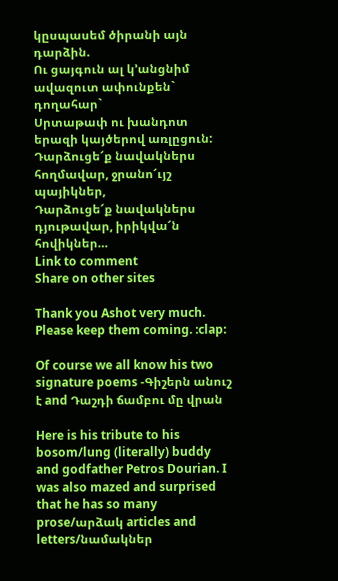կըսպասեմ ծիրանի այն դարձին.
Ու ցայգուն ալ կ’անցնիմ ավազուտ ափունքեն` դողահար`
Սրտաթափ ու խանդոտ երազի կայծերով առլըցուն:
Դարձուցե՜ք նավակներս հողմավար, ջրանո՜ւյշ պայիկներ,
Դարձուցե՜ք նավակներս դյութավար, իրիկվա՜ն հովիկներ…
Link to comment
Share on other sites

Thank you Ashot very much. Please keep them coming. :clap:

Of course we all know his two signature poems -Գիշերն անուշ է and Դաշդի ճամբու մը վրան

Here is his tribute to his bosom/lung (literally) buddy and godfather Petros Dourian. I was also mazed and surprised that he has so many prose/արձակ articles and letters/նամակներ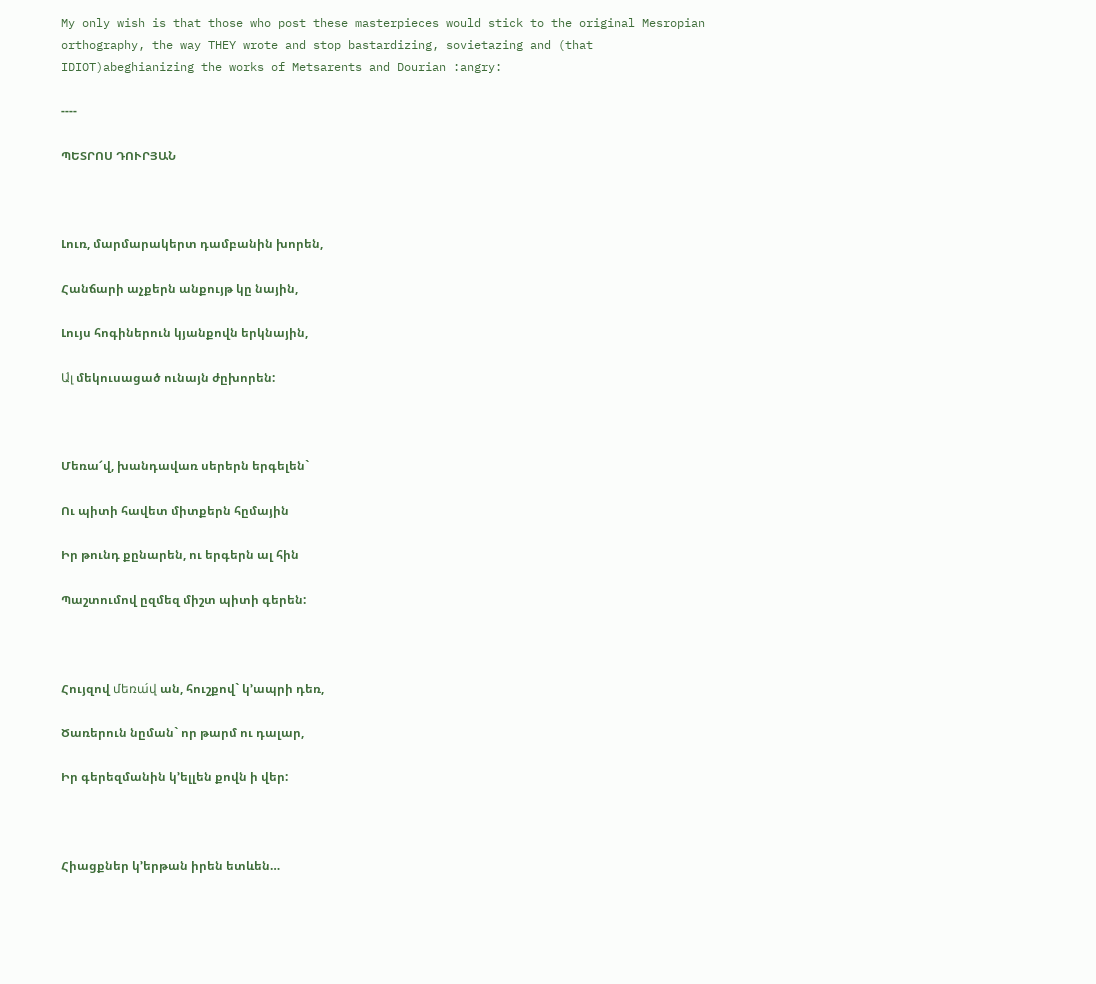My only wish is that those who post these masterpieces would stick to the original Mesropian orthography, the way THEY wrote and stop bastardizing, sovietazing and (that IDIOT)abeghianizing the works of Metsarents and Dourian :angry:

----

ՊԵՏՐՈՍ ԴՈՒՐՅԱՆ



Լուռ, մարմարակերտ դամբանին խորեն,

Հանճարի աչքերն անքույթ կը նային,

Լույս հոգիներուն կյանքովն երկնային,

Ա́լ մեկուսացած ունայն ժըխորեն:



Մեռա՜վ, խանդավառ սերերն երգելեն`

Ու պիտի հավետ միտքերն հըմային

Իր թունդ քընարեն, ու երգերն ալ հին

Պաշտումով ըզմեզ միշտ պիտի գերեն:



Հույզով մեռա́վ ան, հուշքով` կ’ապրի դեռ,

Ծառերուն նըման` որ թարմ ու դալար,

Իր գերեզմանին կ’ելլեն քովն ի վեր:



Հիացքներ կ’երթան իրեն ետևեն…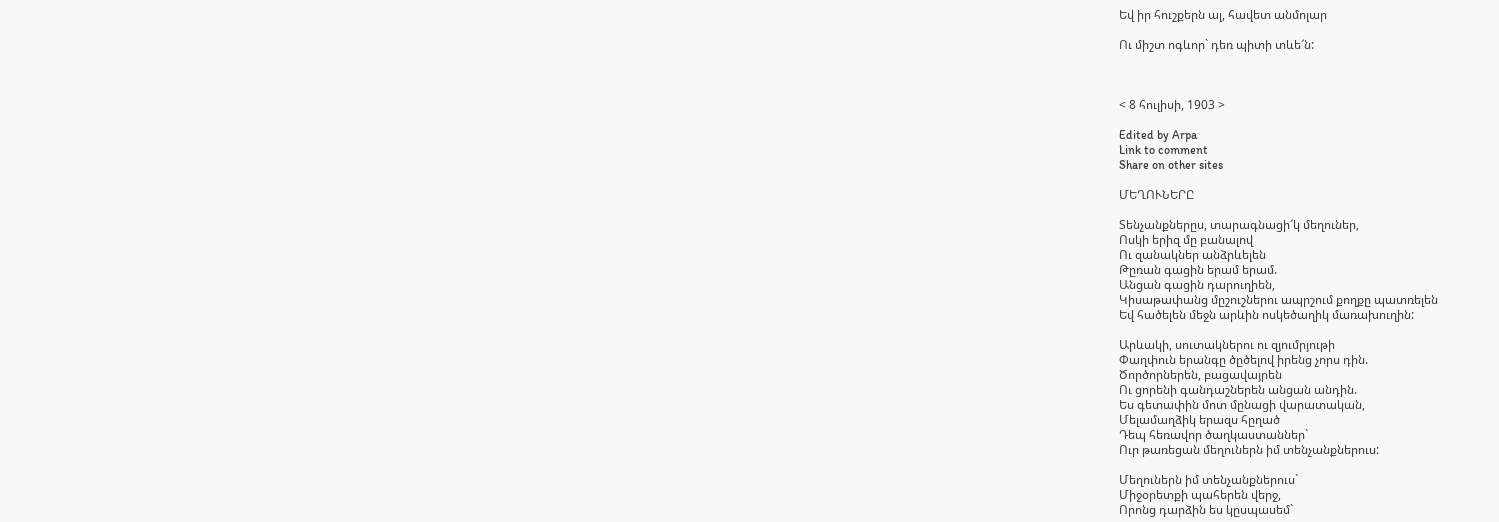Եվ իր հուշքերն ալ, հավետ անմոլար

Ու միշտ ոգևոր` դեռ պիտի տևե՜ն:



< 8 հուլիսի, 1903 >

Edited by Arpa
Link to comment
Share on other sites

ՄԵՂՈՒՆԵՐԸ

Տենչանքներըս, տարագնացի՜կ մեղուներ,
Ոսկի երիզ մը բանալով
Ու զանակներ անձրևելեն
Թըռան գացին երամ երամ.
Անցան գացին դարուղիեն,
Կիսաթափանց մըշուշներու ապրշում քողքը պատռելեն
Եվ հածելեն մեջն արևին ոսկեծաղիկ մառախուղին:

Արևակի, սուտակներու ու զյումրյութի
Փաղփուն երանգը ծըծելով իրենց չորս դին.
Ծործորներեն, բացավայրեն
Ու ցորենի գանդաշներեն անցան անդին.
Ես գետափին մոտ մընացի վարատական,
Մելամաղձիկ երազս հըղած
Դեպ հեռավոր ծաղկաստաններ`
Ուր թառեցան մեղուներն իմ տենչանքներուս:

Մեղուներն իմ տենչանքներուս`
Միջօրետքի պահերեն վերջ,
Որոնց դարձին ես կըսպասեմ`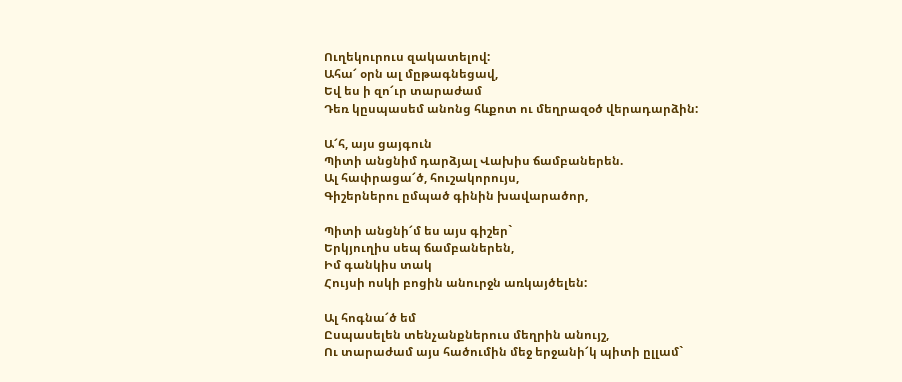Ուղեկուրուս զակատելով:
Ահա՜ օրն ալ մըթագնեցավ,
Եվ ես ի զո՜ւր տարաժամ
Դեռ կըսպասեմ անոնց հևքոտ ու մեղրազօծ վերադարձին:

Ա՜հ, այս ցայգուն
Պիտի անցնիմ դարձյալ Վախիս ճամբաներեն.
Ալ հափրացա՜ծ, հուշակորույս,
Գիշերներու ըմպած գինին խավարածոր,

Պիտի անցնի՜մ ես այս գիշեր`
Երկյուղիս սեպ ճամբաներեն,
Իմ գանկիս տակ
Հույսի ոսկի բոցին անուրջն առկայծելեն:

Ալ հոգնա՜ծ եմ
Ըսպասելեն տենչանքներուս մեղրին անույշ,
Ու տարաժամ այս հածումին մեջ երջանի՜կ պիտի ըլլամ`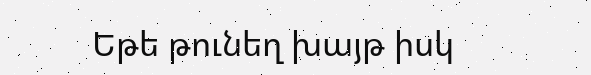Եթե թունեղ խայթ իսկ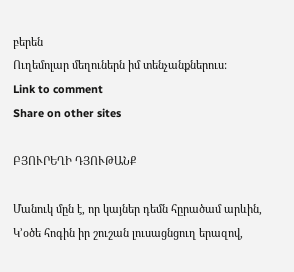բերեն
Ուղեմոլար մեղուներն իմ տենչանքներուս:
Link to comment
Share on other sites

ԲՅՈՒՐԵՂԻ ԴՅՈՒԹԱՆՔ

Մանուկ մըն է, որ կայներ դեմն հըրածամ արևին,
Կ’օծե հոգին իր շուշան լուսացնցուղ երազով,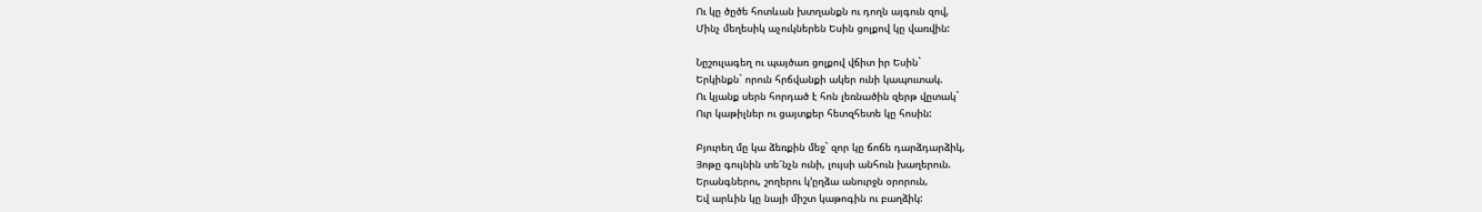Ու կը ծըծե հոտևան խտղանքն ու դողն այգուն զով,
Մինչ մեղեսիկ աչուկներեն Եսին ցոլքով կը վառվին:

Նըշուլագեղ ու պայծառ ցոլքով վճիտ իր Եսին`
Երկինքն` որուն հրճվանքի ակեր ունի կապուտակ.
Ու կյանք սերն հորդած է հոն լեռնածին զերթ վըտակ`
Ուր կաթիլներ ու ցայտքեր հետզհետե կը հոսին:

Բյուրեղ մը կա ձեռքին մեջ` զոր կը ճոճե դարձդարձիկ,
Յոթը գույնին տե՜նչն ունի, լույսի անհուն խաղերուն.
Երանգներու, շողերու կ’ըղձա անուրջն օրորուն,
Եվ արևին կը նայի միշտ կաթոգին ու բաղձիկ: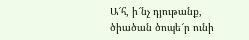Ա՜հ, ի՜նչ դյութանք, ծիածան ծոպե՜ր ունի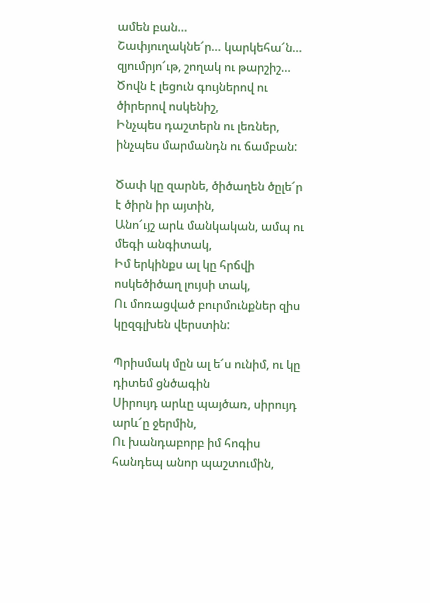ամեն բան…
Շափյուղակնե՜ր… կարկեհա՜ն… զյումրյո՜ւթ, շողակ ու թարշիշ…
Ծովն է լեցուն գույներով ու ծիրերով ոսկենիշ,
Ինչպես դաշտերն ու լեռներ, ինչպես մարմանդն ու ճամբան:

Ծափ կը զարնե, ծիծաղեն ծըլե՜ր է ծիրն իր այտին,
Անո՜ւյշ արև մանկական, ամպ ու մեգի անգիտակ,
Իմ երկինքս ալ կը հրճվի ոսկեծիծաղ լույսի տակ,
Ու մոռացված բուրմունքներ զիս կըզգլխեն վերստին:

Պրիսմակ մըն ալ ե՜ս ունիմ, ու կը դիտեմ ցնծագին
Սիրույդ արևը պայծառ, սիրույդ արև՜ը ջերմին,
Ու խանդաբորբ իմ հոգիս հանդեպ անոր պաշտումին,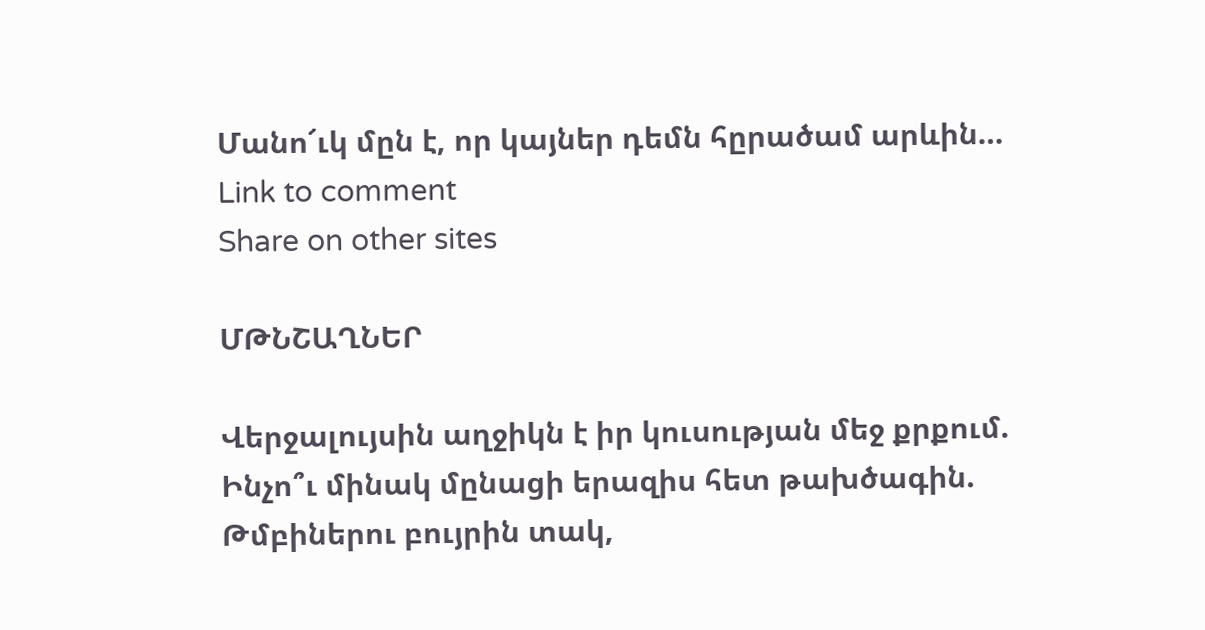Մանո՜ւկ մըն է, որ կայներ դեմն հըրածամ արևին…
Link to comment
Share on other sites

ՄԹՆՇԱՂՆԵՐ

Վերջալույսին աղջիկն է իր կուսության մեջ քրքում.
Ինչո՞ւ մինակ մընացի երազիս հետ թախծագին.
Թմբիներու բույրին տակ,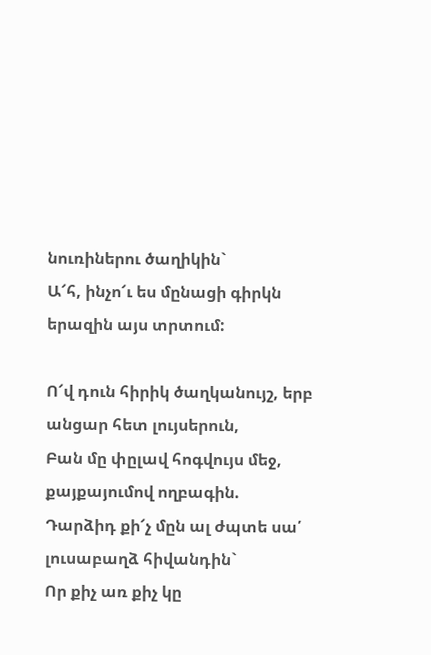նուռիներու ծաղիկին`
Ա՜հ, ինչո՜ւ ես մընացի գիրկն երազին այս տրտում:

Ո՜վ դուն հիրիկ ծաղկանույշ, երբ անցար հետ լույսերուն,
Բան մը փըլավ հոգվույս մեջ, քայքայումով ողբագին.
Դարձիդ քի՜չ մըն ալ ժպտե սա՛ լուսաբաղձ հիվանդին`
Որ քիչ առ քիչ կը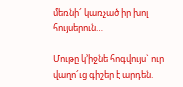մեռնի՜ կառչած իր խոլ հույսերուն…

Մութը կ’իջնե հոգվույս` ուր վաղո՜ւց գիշեր է արդեն.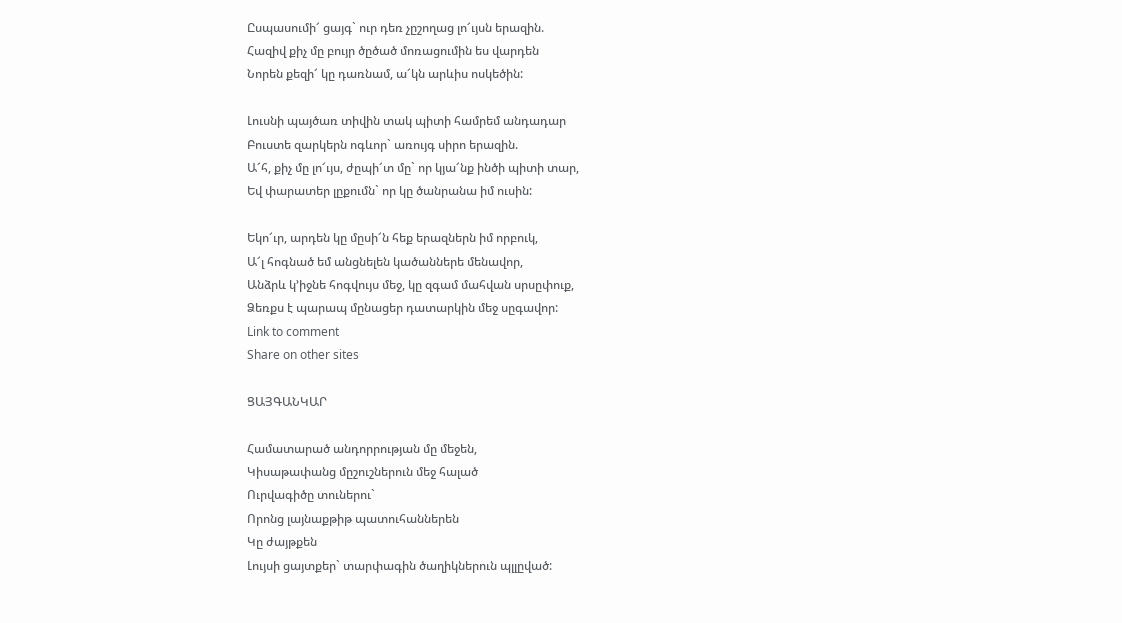Ըսպասումի՜ ցայգ` ուր դեռ չըշողաց լո՜ւյսն երազին.
Հազիվ քիչ մը բույր ծըծած մոռացումին ես վարդեն
Նորեն քեզի՜ կը դառնամ, ա՜կն արևիս ոսկեծին:

Լուսնի պայծառ տիվին տակ պիտի համրեմ անդադար
Բուստե զարկերն ոգևոր` առույգ սիրո երազին.
Ա՜հ, քիչ մը լո՜ւյս, ժըպի՜տ մը` որ կյա՜նք ինծի պիտի տար,
Եվ փարատեր լըքումն` որ կը ծանրանա իմ ուսին:

Եկո՜ւր, արդեն կը մըսի՜ն հեք երազներն իմ որբուկ,
Ա՜լ հոգնած եմ անցնելեն կածաններե մենավոր,
Անձրև կ’իջնե հոգվույս մեջ, կը զգամ մահվան սրսըփուք,
Ձեռքս է պարապ մընացեր դատարկին մեջ սըգավոր:
Link to comment
Share on other sites

ՑԱՅԳԱՆԿԱՐ

Համատարած անդորրության մը մեջեն,
Կիսաթափանց մըշուշներուն մեջ հալած
Ուրվագիծը տուներու`
Որոնց լայնաքթիթ պատուհաններեն
Կը ժայթքեն
Լույսի ցայտքեր` տարփագին ծաղիկներուն պլլըված: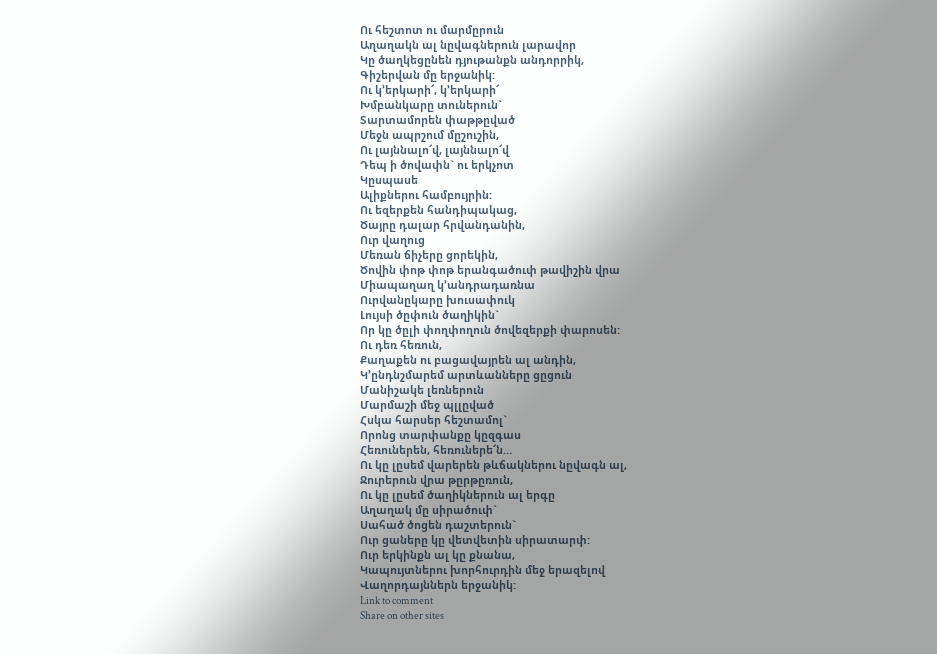Ու հեշտոտ ու մարմըրուն
Աղաղակն ալ նըվագներուն լարավոր
Կը ծաղկեցընեն դյութանքն անդորրիկ,
Գիշերվան մը երջանիկ:
Ու կ’երկարի՜, կ’երկարի՜
Խմբանկարը տուներուն`
Տարտամորեն փաթթըված
Մեջն ապրշում մըշուշին,
Ու լայննալո՜վ, լայննալո՜վ
Դեպ ի ծովափն` ու երկչոտ
Կըսպասե
Ալիքներու համբույրին:
Ու եզերքեն հանդիպակաց,
Ծայրը դալար հրվանդանին,
Ուր վաղուց
Մեռան ճիչերը ցորեկին,
Ծովին փոթ փոթ երանգածուփ թավիշին վրա
Միապաղաղ կ’անդրադառնա
Ուրվանըկարը խուսափուկ
Լույսի ծըփուն ծաղիկին`
Որ կը ծըլի փողփողուն ծովեզերքի փարոսեն:
Ու դեռ հեռուն,
Քաղաքեն ու բացավայրեն ալ անդին,
Կ’ընդնշմարեմ արտևանները ցըցուն
Մանիշակե լեռներուն
Մարմաշի մեջ պլլըված
Հսկա հարսեր հեշտամոլ`
Որոնց տարփանքը կըզգաս
Հեռուներեն, հեռուներե՜ն…
Ու կը լըսեմ վարերեն թևճակներու նըվագն ալ,
Ջուրերուն վրա թըրթըռուն,
Ու կը լըսեմ ծաղիկներուն ալ երգը
Աղաղակ մը սիրածուփ`
Սահած ծոցեն դաշտերուն`
Ուր ցաները կը վետվետին սիրատարփ:
Ուր երկինքն ալ կը քնանա,
Կապույտներու խորհուրդին մեջ երազելով
Վաղորդայններն երջանիկ:
Link to comment
Share on other sites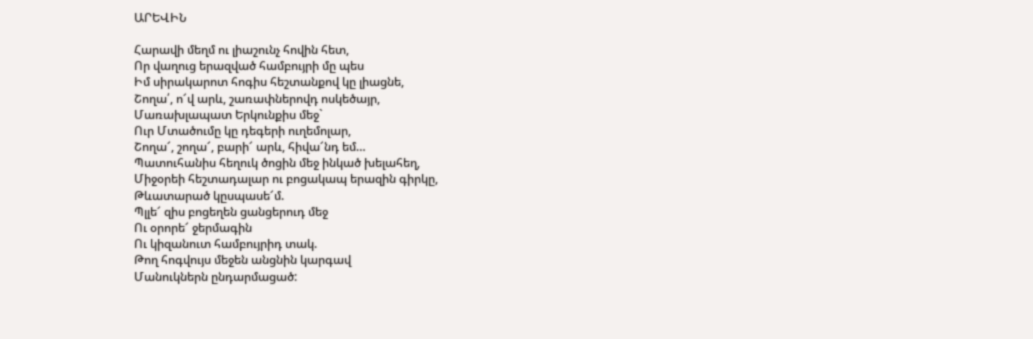ԱՐԵՎԻՆ

Հարավի մեղմ ու լիաշունչ հովին հետ,
Որ վաղուց երազված համբույրի մը պես
Իմ սիրակարոտ հոգիս հեշտանքով կը լիացնե,
Շողա՛, ո՜վ արև, շառափներովդ ոսկեծայր,
Մառախլապատ Երկունքիս մեջ`
Ուր Մտածումը կը դեգերի ուղեմոլար,
Շողա՜, շողա՜, բարի՜ արև, հիվա՜նդ եմ…
Պատուհանիս հեղուկ ծոցին մեջ ինկած խելահեղ,
Միջօրեի հեշտադալար ու բոցակապ երազին գիրկը,
Թևատարած կըսպասե՜մ.
Պլլե՜ զիս բոցեղեն ցանցերուդ մեջ
Ու օրորե՜ ջերմագին
Ու կիզանուտ համբույրիդ տակ.
Թող հոգվույս մեջեն անցնին կարգավ
Մանուկներն ընդարմացած: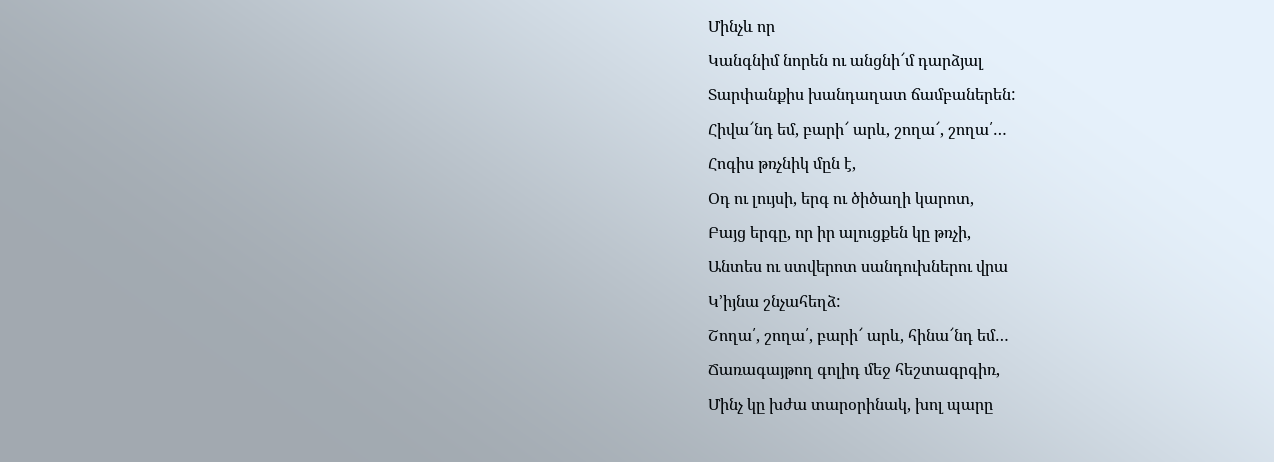Մինչև որ
Կանգնիմ նորեն ու անցնի՜մ դարձյալ
Տարփանքիս խանդաղատ ճամբաներեն:
Հիվա՜նդ եմ, բարի՜ արև, շողա՜, շողա՛…
Հոգիս թռչնիկ մըն է,
Օդ ու լույսի, երգ ու ծիծաղի կարոտ,
Բայց երգը, որ իր ալուցքեն կը թռչի,
Անտես ու ստվերոտ սանդուխներու վրա
Կ’իյնա շնչահեղձ:
Շողա՛, շողա՛, բարի՜ արև, հինա՜նդ եմ…
Ճառագայթող գոլիդ մեջ հեշտագրգիռ,
Մինչ կը խժա տարօրինակ, խոլ պարը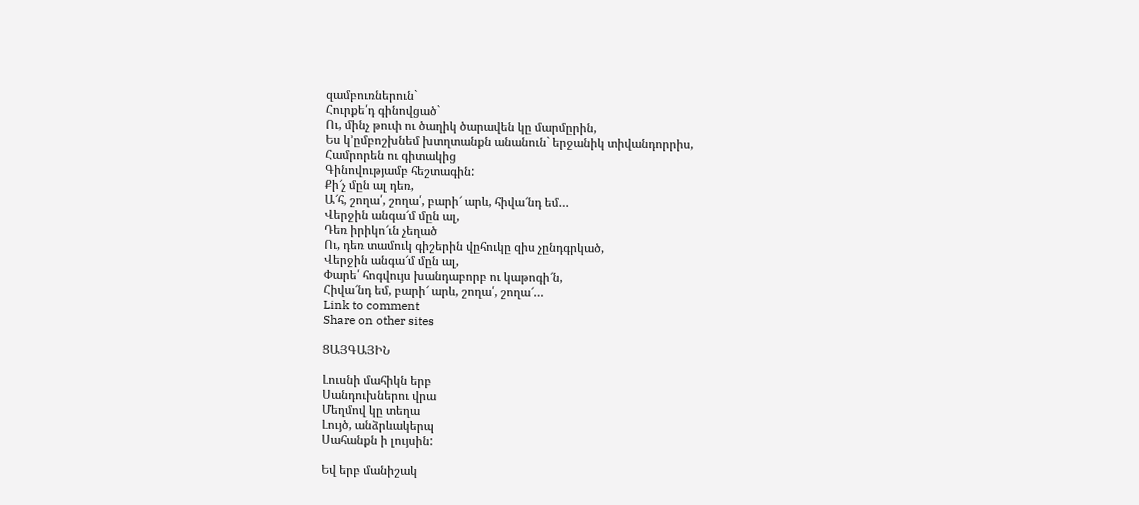զամբուռներուն`
Հուրքե՛դ գինովցած`
Ու, մինչ թուփ ու ծաղիկ ծարավեն կը մարմըրին,
Ես կ’ըմբոշխնեմ խտղտանքն անանուն` երջանիկ տիվանդորրիս,
Համրորեն ու գիտակից
Գինովությամբ հեշտագին:
Քի՜չ մըն ալ դեռ,
Ա՜հ, շողա՛, շողա՛, բարի՜ արև, հիվա՜նդ եմ…
Վերջին անգա՜մ մըն ալ,
Դեռ իրիկո՜ւն չեղած
Ու, դեռ տամուկ գիշերին վըհուկը զիս չընդգրկած,
Վերջին անգա՜մ մըն ալ,
Փարե՛ հոգվույս խանդաբորբ ու կաթոգի՜ն,
Հիվա՜նդ եմ, բարի՜ արև, շողա՛, շողա՜…
Link to comment
Share on other sites

ՑԱՅԳԱՅԻՆ

Լուսնի մահիկն երբ
Սանդուխներու վրա
Մեղմով կը տեղա
Լույծ, անձրևակերպ
Սահանքն ի լույսին:

Եվ երբ մանիշակ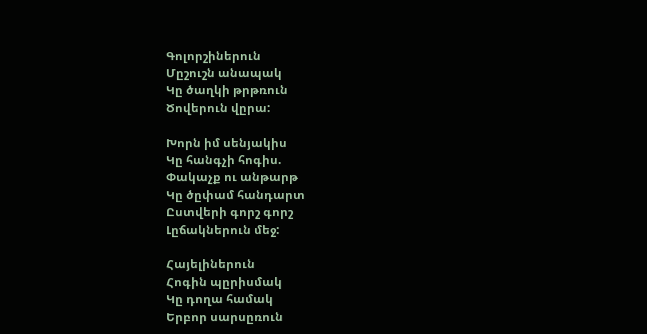Գոլորշիներուն
Մըշուշն անապակ
Կը ծաղկի թրթռուն
Ծովերուն վըրա:

Խորն իմ սենյակիս
Կը հանգչի հոգիս.
Փակաչք ու անթարթ
Կը ծըփամ հանդարտ
Ըստվերի գորշ գորշ
Լըճակներուն մեջ:

Հայելիներուն
Հոգին պըրիսմակ
Կը դողա համակ
Երբոր սարսըռուն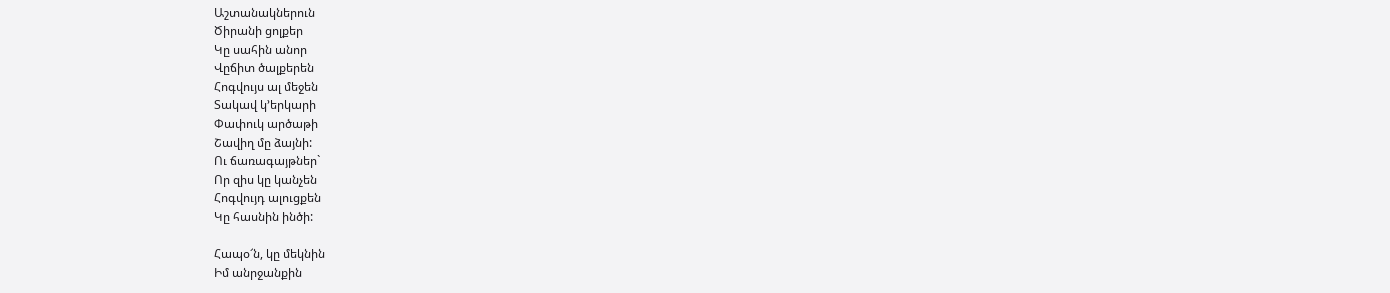Աշտանակներուն
Ծիրանի ցոլքեր
Կը սահին անոր
Վըճիտ ծալքերեն
Հոգվույս ալ մեջեն
Տակավ կ’երկարի
Փափուկ արծաթի
Շավիղ մը ձայնի:
Ու ճառագայթներ`
Որ զիս կը կանչեն
Հոգվույդ ալուցքեն
Կը հասնին ինծի:

Հապօ՜ն, կը մեկնին
Իմ անրջանքին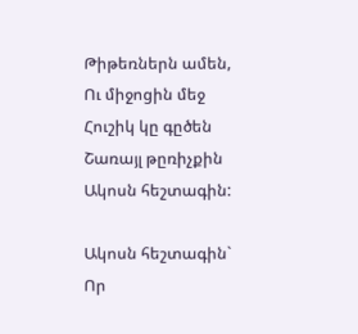Թիթեռներն ամեն,
Ու միջոցին մեջ
Հուշիկ կը գըծեն
Շառայլ թըռիչքին
Ակոսն հեշտագին:

Ակոսն հեշտագին`
Որ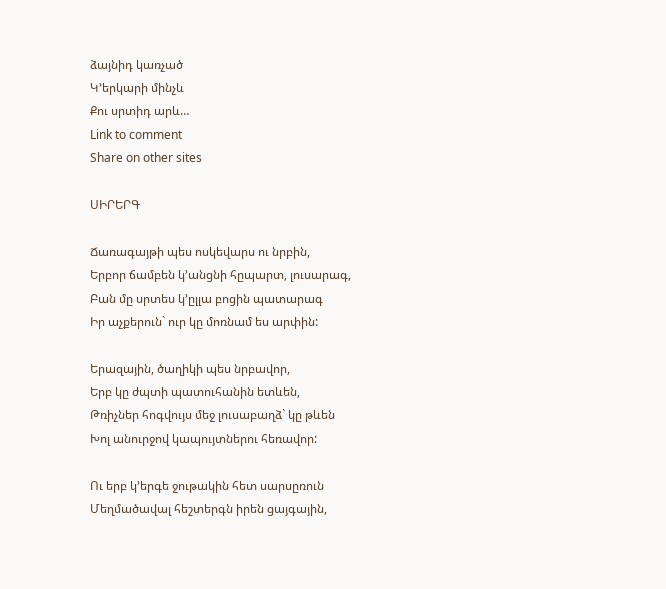ձայնիդ կառչած
Կ’երկարի մինչև
Քու սրտիդ արև…
Link to comment
Share on other sites

ՍԻՐԵՐԳ

Ճառագայթի պես ոսկեվարս ու նրբին,
Երբոր ճամբեն կ’անցնի հըպարտ, լուսարագ,
Բան մը սրտես կ’ըլլա բոցին պատարագ
Իր աչքերուն` ուր կը մոռնամ ես արփին:

Երազային, ծաղիկի պես նրբավոր,
Երբ կը ժպտի պատուհանին ետևեն,
Թռիչներ հոգվույս մեջ լուսաբաղձ` կը թևեն
Խոլ անուրջով կապույտներու հեռավոր:

Ու երբ կ’երգե ջութակին հետ սարսըռուն
Մեղմածավալ հեշտերգն իրեն ցայգային,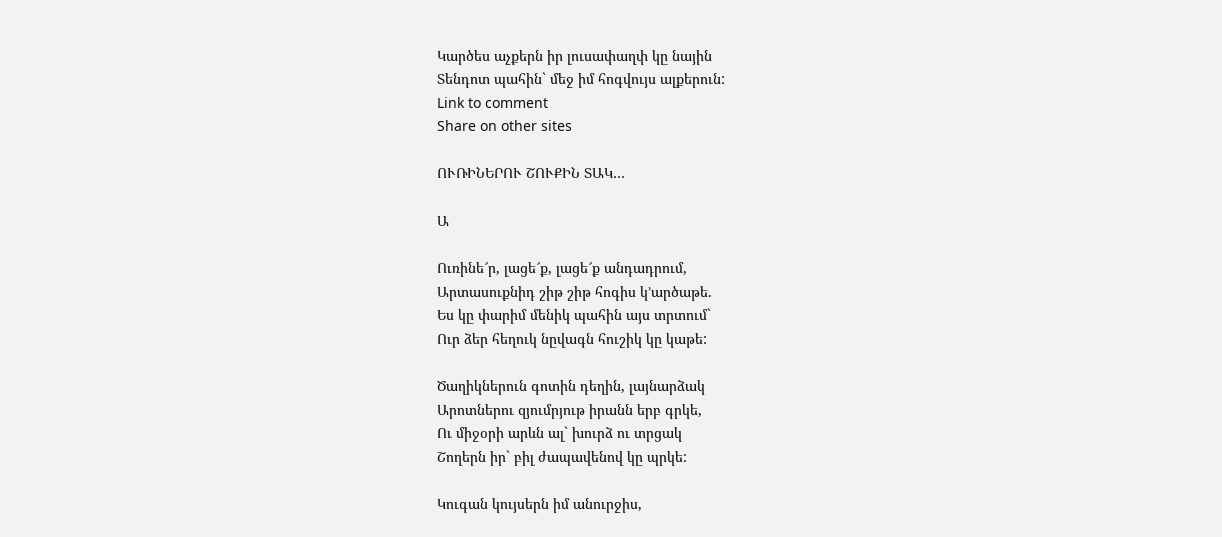Կարծես աչքերն իր լուսափաղփ կը նային
Տենդոտ պահին` մեջ իմ հոգվույս ալքերուն:
Link to comment
Share on other sites

ՈՒՌԻՆԵՐՈՒ ՇՈՒՔԻՆ ՏԱԿ…

Ա

Ուռինե՜ր, լացե՜ք, լացե՜ք անդադրում,
Արտասուքնիդ շիթ շիթ հոգիս կ’արծաթե.
Ես կը փարիմ մենիկ պահին այս տրտում`
Ուր ձեր հեղուկ նըվագն հուշիկ կը կաթե:

Ծաղիկներուն գոտին դեղին, լայնարձակ
Արոտներու զյումրյութ իրանն երբ գրկե,
Ու միջօրի արևն ալ` խուրձ ու տրցակ
Շողերն իր` բիլ ժապավենով կը պրկե:

Կուգան կույսերն իմ անուրջիս,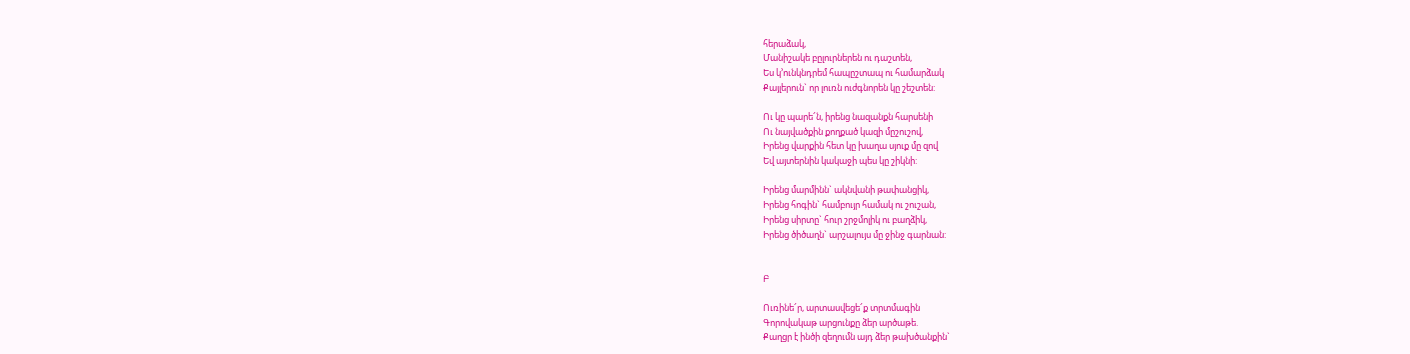հերաձակ,
Մանիշակե բըլուրներեն ու դաշտեն,
Ես կ’ունկնդրեմ հապըշտապ ու համարձակ
Քայլերուն` որ լուռն ուժգնորեն կը շեշտեն:

Ու կը պարե՜ն, իրենց նազանքն հարսենի
Ու նայվածքին քողքած կազի մըշուշով,
Իրենց վարքին հետ կը խաղա սյուք մը զով
Եվ այտերնին կակաջի պես կը շիկնի:

Իրենց մարմինն` ակնվանի թափանցիկ,
Իրենց հոգին` համբույր համակ ու շուշան,
Իրենց սիրտը` հուր շրջմոլիկ ու բաղձիկ,
Իրենց ծիծաղն` արշալույս մը ջինջ գարնան:


Բ

Ուռինե՜ր, արտասվեցե՜ք տրտմագին
Գորովակաթ արցունքը ձեր արծաթե.
Քաղցր է ինծի զեղումն այդ ձեր թախծանքին`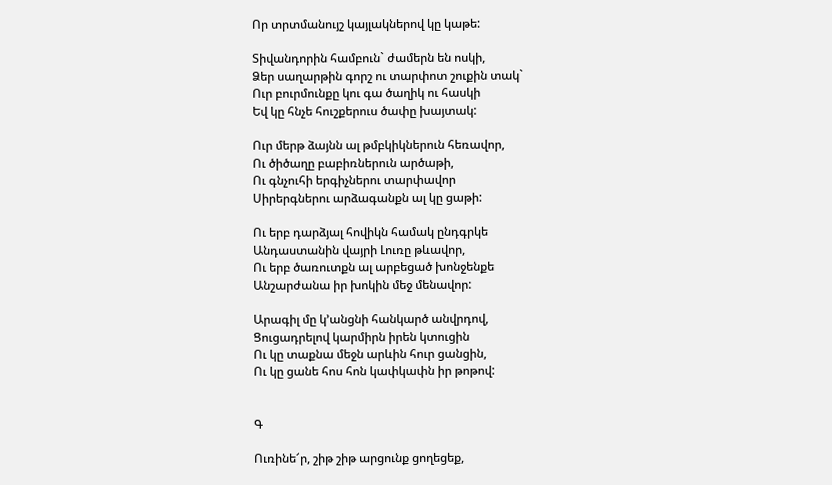Որ տրտմանույշ կայլակներով կը կաթե:

Տիվանդորին համբուն` ժամերն են ոսկի,
Ձեր սաղարթին գորշ ու տարփոտ շուքին տակ`
Ուր բուրմունքը կու գա ծաղիկ ու հասկի
Եվ կը հնչե հուշքերուս ծափը խայտակ:

Ուր մերթ ձայնն ալ թմբկիկներուն հեռավոր,
Ու ծիծաղը բաբիռներուն արծաթի,
Ու գնչուհի երգիչներու տարփավոր
Սիրերգներու արձագանքն ալ կը ցաթի:

Ու երբ դարձյալ հովիկն համակ ընդգրկե
Անդաստանին վայրի Լուռը թևավոր,
Ու երբ ծառուտքն ալ արբեցած խոնջենքե
Անշարժանա իր խոկին մեջ մենավոր:

Արագիլ մը կ’անցնի հանկարծ անվրդով,
Ցուցադրելով կարմիրն իրեն կտուցին
Ու կը տաքնա մեջն արևին հուր ցանցին,
Ու կը ցանե հոս հոն կափկափն իր թոթով:


Գ

Ուռինե՜ր, շիթ շիթ արցունք ցողեցեք,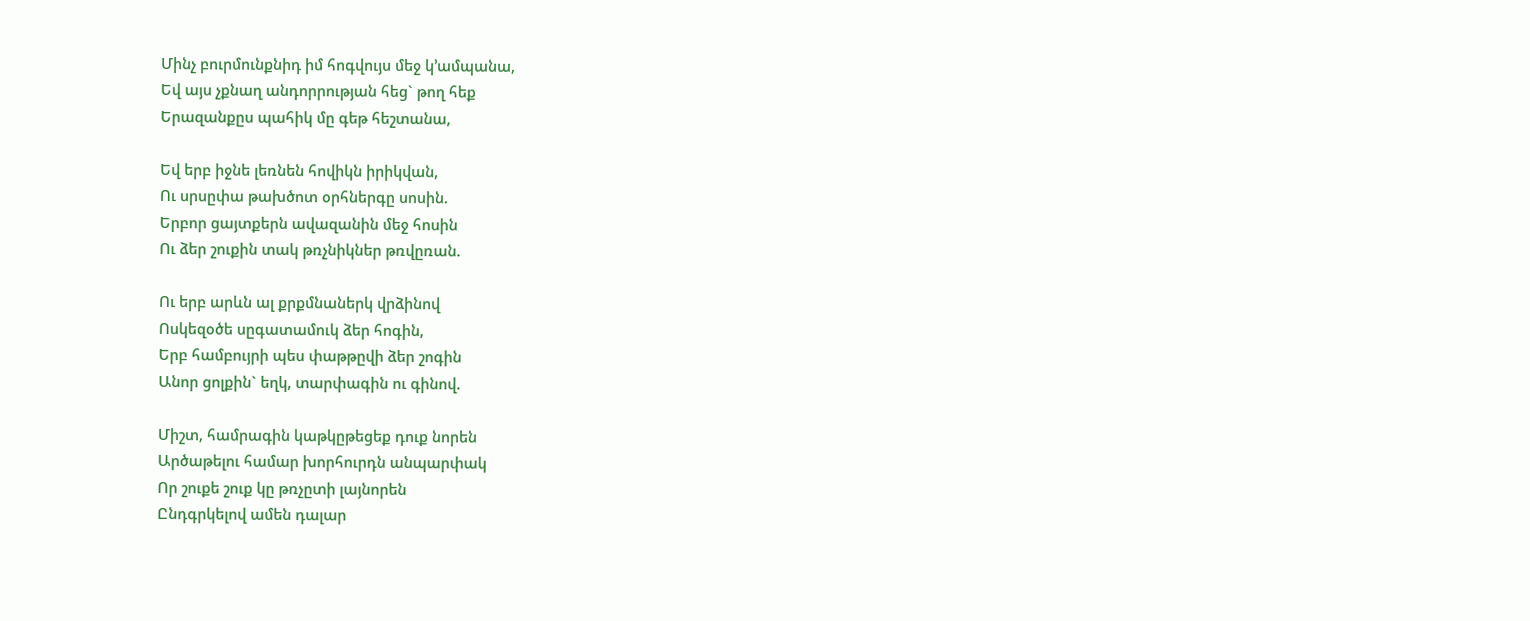Մինչ բուրմունքնիդ իմ հոգվույս մեջ կ’ամպանա,
Եվ այս չքնաղ անդորրության հեց` թող հեք
Երազանքըս պահիկ մը գեթ հեշտանա,

Եվ երբ իջնե լեռնեն հովիկն իրիկվան,
Ու սրսըփա թախծոտ օրհներգը սոսին.
Երբոր ցայտքերն ավազանին մեջ հոսին
Ու ձեր շուքին տակ թռչնիկներ թռվըռան.

Ու երբ արևն ալ քրքմնաներկ վրձինով
Ոսկեզօծե սըգատամուկ ձեր հոգին,
Երբ համբույրի պես փաթթըվի ձեր շոգին
Անոր ցոլքին` եղկ, տարփագին ու գինով.

Միշտ, համրագին կաթկըթեցեք դուք նորեն
Արծաթելու համար խորհուրդն անպարփակ
Որ շուքե շուք կը թռչըտի լայնորեն
Ընդգրկելով ամեն դալար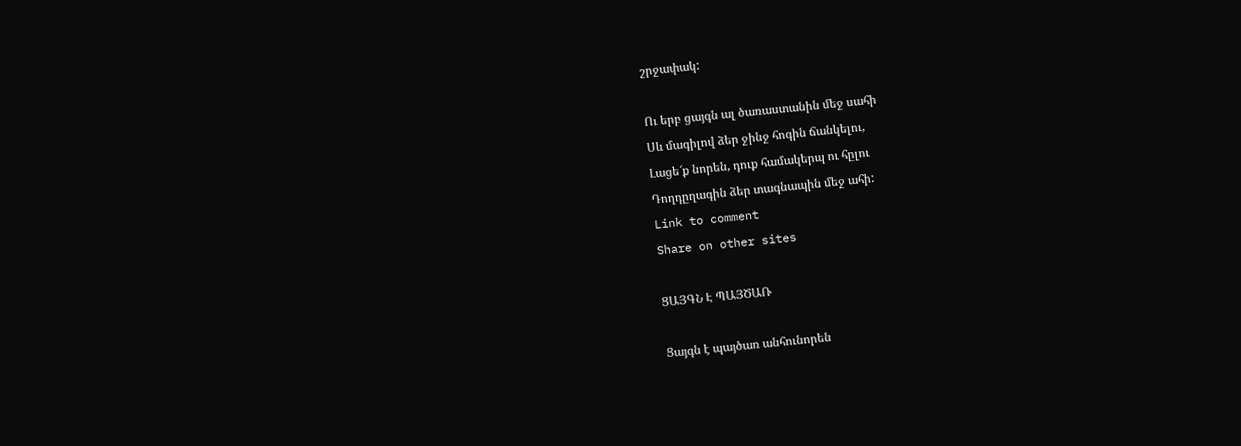շրջափակ:

Ու երբ ցայգն ալ ծառաստանին մեջ սահի
Սև մագիլով ձեր ջինջ հոգին ճանկելու,
Լացե՜ք նորեն, դուք համակերպ ու հըլու
Դողդըղագին ձեր տագնապին մեջ ահի:
Link to comment
Share on other sites

ՑԱՅԳՆ Է ՊԱՅԾԱՌ

Ցայգն է պայծառ անհունորեն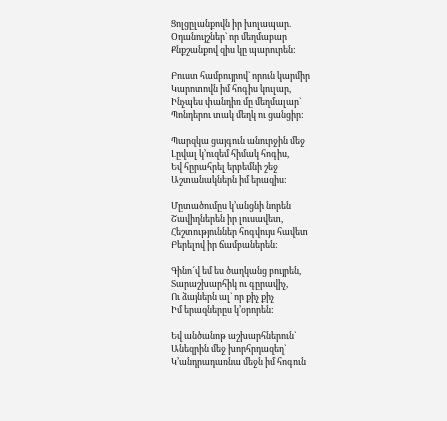Ցոլցըլանքովն իր խոլապար.
Օդանույշներ` որ մեղմաբար
Քնքշանքով զիս կը պարուրեն:

Բուստ համբույրով` որուն կարմիր
Կարոտովն իմ հոգիս կուլար,
Ինչպես փանդիռ մը մեղմալար`
Պոնդերու տակ մեղկ ու ցանցիր:

Պարզկա ցայգուն անուրջին մեջ
Լըվալ կ’ուզեմ հիմակ հոգիս,
Եվ հըրահրել երբեմնի շեջ
Աշտանակներն իմ երազիս:

Մըտածումըս կ’անցնի նորեն
Շավիղներեն իր լուսավետ,
Հեշտություններ հոգվույս հավետ
Բերելով իր ճամբաներեն:

Գինո՜վ եմ ես ծաղկանց բույրեն,
Տարաշխարհիկ ու գըրավիչ,
Ու ձայներն ալ` որ քիչ քիչ
Իմ երազներըս կ’օրորեն:

Եվ անծանոթ աշխարհներուն`
Անեզրին մեջ խորհրդազեղ`
Կ’անդրադառնա մեջն իմ հոգուն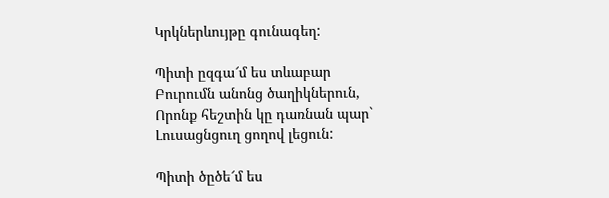Կրկներևույթը գունագեղ:

Պիտի ըզգա՜մ ես տևաբար
Բուրումն անոնց ծաղիկներուն,
Որոնք հեշտին կը դառնան պար`
Լուսացնցուղ ցողով լեցուն:

Պիտի ծըծե՜մ ես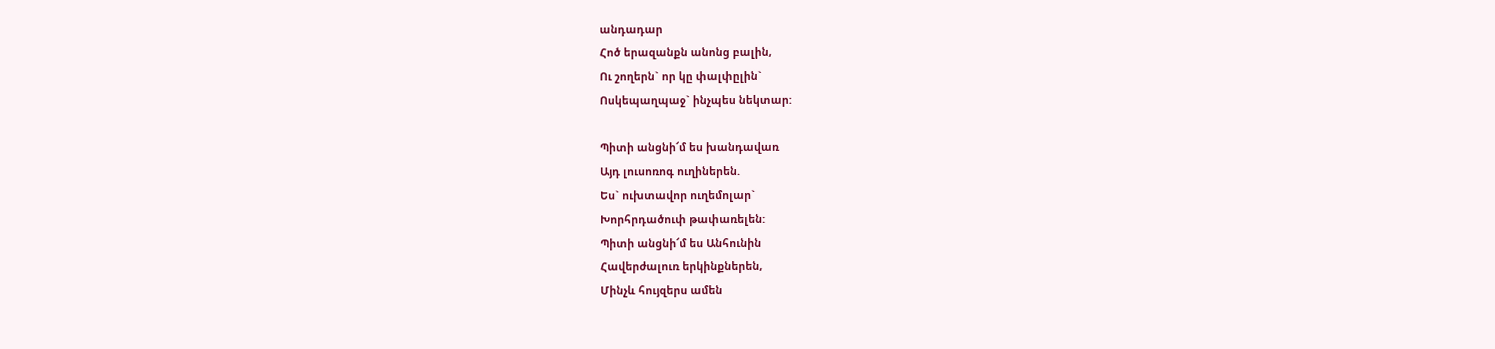անդադար
Հոծ երազանքն անոնց բալին,
Ու շողերն` որ կը փալփըլին`
Ոսկեպաղպաջ` ինչպես նեկտար:

Պիտի անցնի՜մ ես խանդավառ
Այդ լուսոռոգ ուղիներեն.
Ես` ուխտավոր ուղեմոլար`
Խորհրդածուփ թափառելեն:
Պիտի անցնի՜մ ես Անհունին
Հավերժալուռ երկինքներեն,
Մինչև հույզերս ամեն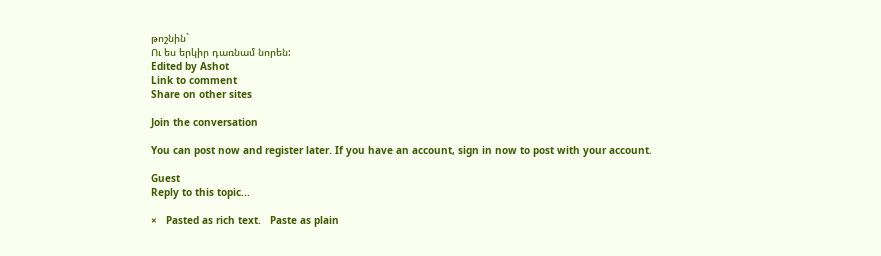թոշնին`
Ու ես երկիր դառնամ նորեն:
Edited by Ashot
Link to comment
Share on other sites

Join the conversation

You can post now and register later. If you have an account, sign in now to post with your account.

Guest
Reply to this topic...

×   Pasted as rich text.   Paste as plain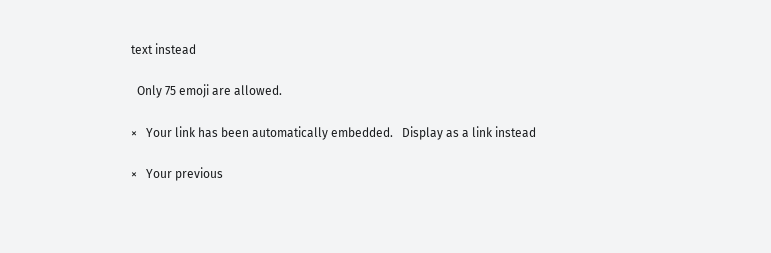text instead

  Only 75 emoji are allowed.

×   Your link has been automatically embedded.   Display as a link instead

×   Your previous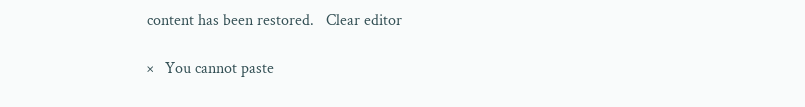content has been restored.   Clear editor

×   You cannot paste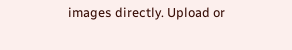images directly. Upload or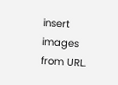insert images from URL.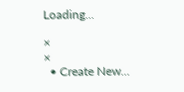Loading...

×
×
  • Create New...